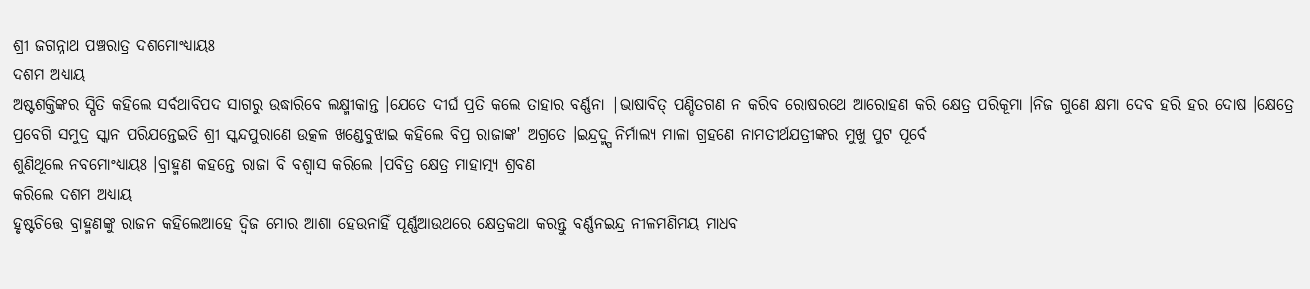ଶ୍ରୀ ଜଗନ୍ନାଥ ପଞ୍ଚରାତ୍ର ଦଶମୋଂଧ୍ୟାୟଃ
ଦଶମ ଅଧ୍ଯାୟ
ଅଷ୍ଟଶକ୍ତିଙ୍କର ସ୍ପିତି କହିଲେ ସର୍ବଥାବିପଦ ସାଗରୁ ଉଦ୍ଧାରିବେ ଲକ୍ଷ୍ମୀକାନ୍ତ ।ଯେତେ ଦୀର୍ଘ ପ୍ରତି କଲେ ତାହାର ବର୍ଣ୍ଣନା |ଭାଷାବିତ୍ ପଣ୍ଡିତଗଣ ନ କରିବ ରୋଷରଥେ ଆରୋହଣ କରି କ୍ଷେତ୍ର ପରିକୂମା ।ନିଜ ଗୁଣେ କ୍ଷମା ଦେବ ହରି ହର ଦୋଷ ।କ୍ଷେତ୍ରେ ପ୍ରବେଗି ସମୁଦ୍ର ସ୍କାନ ପରିଯନ୍ତେଇତି ଶ୍ରୀ ସ୍କନ୍ଦପୁରାଣେ ଉତ୍କଳ ଖଣ୍ଡେବୁଝାଇ କହିଲେ ବିପ୍ର ରାଜାଙ୍କ' ଅଗ୍ରତେ ।ଇନ୍ଦ୍ରଦ୍ମ୍ପ ନିର୍ମାଲ୍ୟ ମାଳା ଗ୍ରହଣେ ନାମତୀର୍ଥଯତ୍ରୀଙ୍କର ମୁଖୁ ପୁଟ ପୂର୍ବେ
ଶୁଣିଥୂଲେ ନବମୋଂଧ୍ୟାୟଃ ।ବ୍ରାହ୍ମଣ କହନ୍ତେ ରାଜା ବି ବଶ୍ଵାସ କରିଲେ ।ପବିତ୍ର କ୍ଷେତ୍ର ମାହାତ୍ମ୍ୟ ଶ୍ରବଣ
କରିଲେ ଦଶମ ଅଧ୍ଯାୟ
ହୃଷ୍ଟଚିତ୍ତେ ବ୍ରାହ୍ମଣଙ୍କୁ ରାଜନ କହିଲେଆହେ ଦ୍ଵିଜ ମୋର ଆଶା ହେଉନାହିଁ ପୂର୍ଣ୍ଣଆଉଥରେ କ୍ଷେତ୍ରକଥା କରନ୍ତୁ ବର୍ଣ୍ଣନଇନ୍ଦ୍ର ନୀଳମଣିମୟ ମାଧବ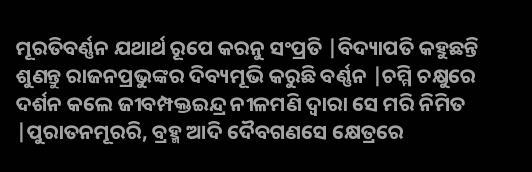ମୂରତିବର୍ଣ୍ଣନ ଯଥାର୍ଥ ରୂପେ କରନୁ ସଂପ୍ରତି |ବିଦ୍ୟାପତି କହୁଛନ୍ତି ଶୁଣନ୍ତୁ ରାଜନପ୍ରଭୁଙ୍କର ଦିବ୍ୟମୂଭି କରୁଛି ବର୍ଣ୍ଣନ |ଚମ୍ମି ଚକ୍ଷୁରେ ଦର୍ଶନ କଲେ ଜୀବମ୍ପକ୍ତଇନ୍ଦ୍ର ନୀଳମଣି ଦ୍ଵାରା ସେ ମରି ନିମିତ |ପୁରାତନମୂରରି, ବ୍ରହ୍ମ ଆଦି ଦୈବଗଣସେ କ୍ଷେତ୍ରରେ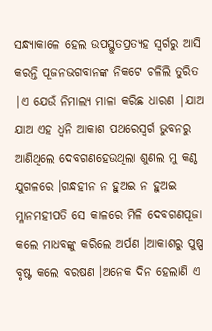ସନ୍ଧ୍ୟାକାଳେ ହେଲ ଉପସ୍ଥୁତପ୍ରତ୍ୟହ ସ୍ବର୍ଗରୁ ଆସି କରନ୍ତି ପୂଜନଭଗବାନଙ୍କ ନିକଟେ ଚଳିଲି ତୁରିତ |ଏ ଯେଉଁ ନିମାଲ୍ୟ ମାଳା କରିଛ ଧାରଣ |ଯାଅ ଯାଅ ଏହ ଧ୍ଵନି ଆକାଶ ପଥରେସ୍ଵର୍ଗ ଭୁବନରୁ ଆଣିଥିଲେ ଦେବଗଣହେଉଥିଲା ଶୁଣଲ ମୁ କଣ୍ଠ ଯୁଗଳରେ ।ଗନ୍ଧହୀନ ନ ହୁଅଇ ନ ହୁଅଇ ମ୍ଳାନମହୀପତି ସେ କାଳରେ ମିଳି ଦେବଗଣପୂଜା କଲେ ମାଧବଙ୍କୁ କରିଲେ ଅର୍ପଣ ।ଆକାଶରୁ ପୁଷ୍ପ ବୃଷ୍ଟ କଲେ ବରଷଣ ।ଅନେକ ଦିନ ହେଲାଣି ଏ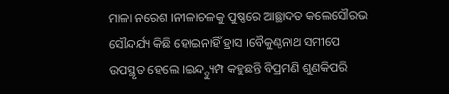ମାଳା ନରେଶ ।ନୀଳାଚଳକୁ ପୁଷ୍ଣରେ ଆଛ୍ଥାଦତ କଲେସୌରଭ ସୌନ୍ଦର୍ଯ୍ୟ କିଛି ହୋଇନାହିଁ ହ୍ରାସ ।ବୈକୁଣ୍ଠନାଥ ସମୀପେ ଉପସ୍ଥୃତ ହେଲେ ।ଇନ୍ଦ୍ଦ୍ୟୁମ୍ପ କହୁଛନ୍ତି ବିପ୍ରମଣି ଶୁଣକିପରି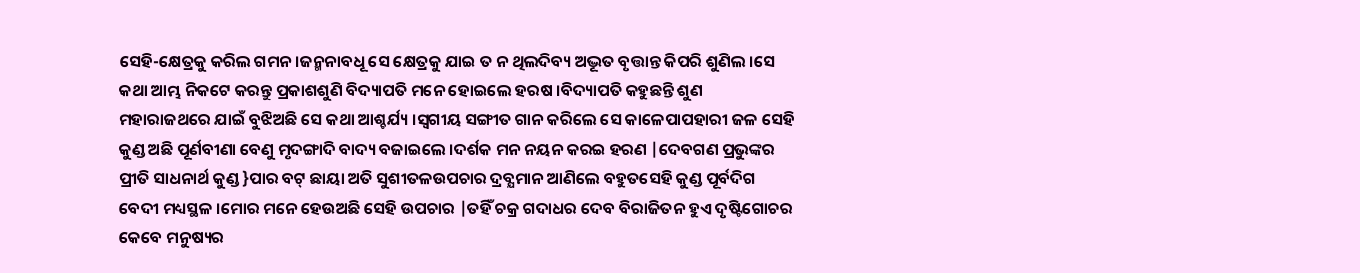ସେହି-କ୍ଷେତ୍ରକୁ କରିଲ ଗମନ ।ଜନ୍ମନାବଧୂ ସେ କ୍ଷେତ୍ରକୁ ଯାଇ ତ ନ ଥିଲଦିବ୍ୟ ଅଦ୍ଭୂତ ବୃତ୍ତାନ୍ତ କିପରି ଶୁଣିଲ ।ସେ କଥା ଆମ୍ଭ ନିକଟେ କରନ୍ତୁ ପ୍ରକାଶଶୁଣି ବିଦ୍ୟାପତି ମନେ ହୋଇଲେ ହରଷ ।ବିଦ୍ୟାପତି କହୁଛନ୍ତି ଶୁଣ ମହାରାଜଥରେ ଯାଇଁ ବୁଝିଅଛି ସେ କଥା ଆଶ୍ଚର୍ଯ୍ୟ ।ସ୍ଵଗୀୟ ସଙ୍ଗୀତ ଗାନ କରିଲେ ସେ କାଳେପାପହାରୀ ଜଳ ସେହି କୁଣ୍ଡ ଅଛି ପୂର୍ଣବୀଣା ବେଣୁ ମୃଦଙ୍ଗାଦି ବାଦ୍ୟ ବଜାଇଲେ ।ଦର୍ଶକ ମନ ନୟନ କରଇ ହରଣ |ଦେବଗଣ ପ୍ରଭୁଙ୍କର ପ୍ରୀତି ସାଧନାର୍ଥ କୁଣ୍ଡ }ପାର ବଟ୍ ଛାୟା ଅତି ସୁଶୀତଳଉପଚାର ଦ୍ରବ୍ଯମାନ ଆଣିଲେ ବହୁତସେହି କୁଣ୍ଡ ପୂର୍ବଦିଗ ବେଦୀ ମଧ୍ୟସ୍ଥଳ ।ମୋର ମନେ ହେଉଅଛି ସେହି ଉପଚାର |ତହିଁ ଚକ୍ର ଗଦାଧର ଦେବ ବିରାଜିତନ ହୁଏ ଦୃଷ୍ଟିଗୋଚର କେବେ ମନୁଷ୍ୟର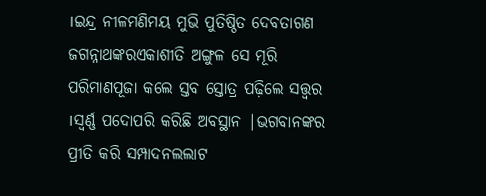।ଇନ୍ଦ୍ର ନୀଳମଣିମୟ ମୁଭି ପୁତିଷ୍ଠିତ ଦେବତାଗଣ ଜଗନ୍ନାଥଙ୍କରଏକାଶୀତି ଅଙ୍ଗୁଳ ସେ ମୂରି ପରିମାଣପୂଜା କଲେ ସ୍ତବ ସ୍ତୋତ୍ର ପଢ଼ିଲେ ସତ୍ତ୍ବର ।ସ୍ବର୍ଣ୍ଣ ପଦୋପରି କରିଛି ଅବସ୍ଥାନ |ଭଗବାନଙ୍କର ପ୍ରୀତି କରି ସମ୍ପାଦନଲଲାଟ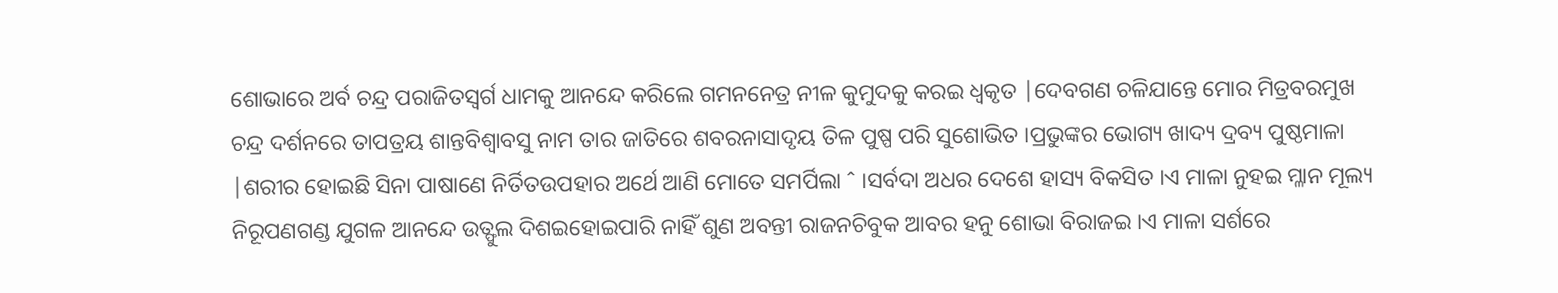ଶୋଭାରେ ଅର୍ବ ଚନ୍ଦ୍ର ପରାଜିତସ୍ଵର୍ଗ ଧାମକୁ ଆନନ୍ଦେ କରିଲେ ଗମନନେତ୍ର ନୀଳ କୁମୁଦକୁ କରଇ ଧ୍ବକୃତ |ଦେବଗଣ ଚଳିଯାନ୍ତେ ମୋର ମିତ୍ରବରମୁଖ ଚନ୍ଦ୍ର ଦର୍ଶନରେ ତାପତ୍ରୟ ଶାନ୍ତବିଶ୍ଵାବସୁ ନାମ ତାର ଜାତିରେ ଶବରନାସାଦୃୟ ତିଳ ପୁଷ୍ପ ପରି ସୁଶୋଭିତ ।ପ୍ରଭୁଙ୍କର ଭୋଗ୍ୟ ଖାଦ୍ୟ ଦ୍ରବ୍ୟ ପୁଷ୍ଠମାଳା |ଶରୀର ହୋଇଛି ସିନା ପାଷାଣେ ନିର୍ତିତଉପହାର ଅର୍ଥେ ଆଣି ମୋତେ ସମର୍ପିଲା ˆ ।ସର୍ବଦା ଅଧର ଦେଶେ ହାସ୍ୟ ବିକସିତ ।ଏ ମାଳା ନୁହଇ ମ୍ଳାନ ମୂଲ୍ୟ ନିରୂପଣଗଣ୍ଡ ଯୁଗଳ ଆନନ୍ଦେ ଉତ୍ଫୁଲ ଦିଶଇହୋଇପାରି ନାହିଁ ଶୁଣ ଅବନ୍ତୀ ରାଜନଚିବୁକ ଆବର ହନୁ ଶୋଭା ବିରାଜଇ ।ଏ ମାଳା ସର୍ଶରେ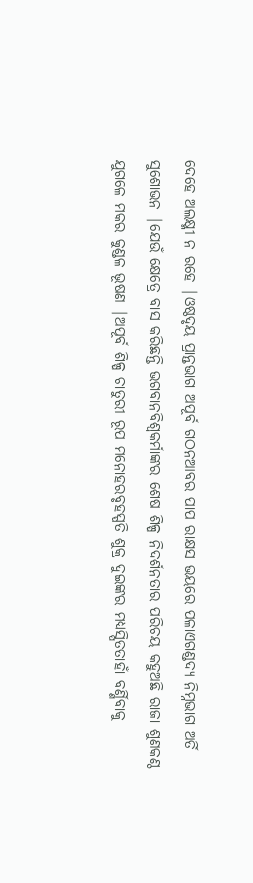ଦେହେ ଅଲକ୍ଷ୍ମୀ ନ ରହେ |ଓଷ୍ଠଦୃୟ ପ୍ରାନ୍ତଭାଗ ଅପୂର୍ବ ଗଠନଆବର ପାପ ରାକ୍ଷସ ଭୟରେ ପଳାଏଗଣ୍ଡଦ୍ୟ ନିମ୍ନଭାଗ ଅର୍ତି ସୁଶୋଭନ |ଯେଉଁ କ୍ଷେତ୍ରେ ବାସ କରିଛନ୍ତି ଭଗବାନବିଶ୍ବକର୍ମାଙ୍କର ଶେଷ ଶିଳ୍ପ ନିଦର୍ଶନତାର ପରିଚୟ କହୁଅଛି ରାଜା ଶୁଣକଣ୍ଠ ଯୁଗଳେ ମକର କୁଣ୍ଡଳ ଭୂଷଣ |ଅପୂର୍ବ ଶିଳ୍ପ ଚାତୁରୀ ରୂପ ମନୋହରବୃହସ୍ପତି ଶୁକ୍ର ଦୁଇଙ୍କର ମଧ୍ୟସ୍ପିତତାହାଁ ବର୍ଣ୍ଣିବାକୁ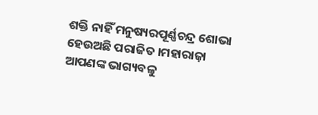ଶକ୍ତି ନାହିଁ ମନୁଷ୍ୟରପୂର୍ଣ୍ଣଚନ୍ଦ୍ର ଶୋଭା ହେଉଅଛି ପରାଜିତ ।ମହାରାଜ଼ା ଆପଣଙ୍କ ଭାଗ୍ୟବଳୁ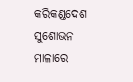କରିକଣ୍ଡଦେଶ ସୁଶୋଭନ ମାଳାରେ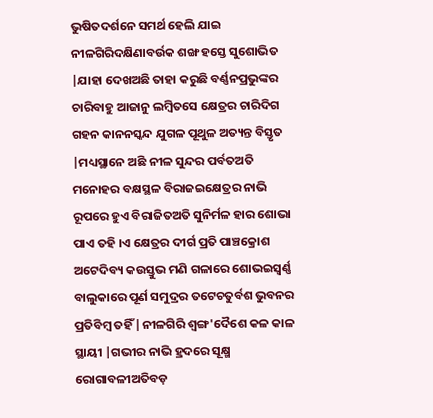ଭୁଷିତଦର୍ଶନେ ସମର୍ଥ ହେଲି ଯାଇ ନୀଳଗିରିଦକ୍ଷିଣାବର୍ଉକ ଶଙ୍ଖ ହସ୍ତେ ସୁଶୋଭିତ |ଯାହା ଦେଖଅଛି ତାହା କରୁଛି ବର୍ଣ୍ଣନପ୍ରଭୁଙ୍କର ଚାରିବାହୁ ଆଜାନୁ ଲମ୍ବିତସେ କ୍ଷେତ୍ରର ଚାରିଦିଗ ଗହନ କାନନସ୍କନ୍ଦ ଯୁଗଳ ପୂଥୁଳ ଅତ୍ୟନ୍ତ ବିସ୍ତୃତ |ମଧ୍ୟସ୍ଥାନେ ଅଛି ନୀଳ ସୁନ୍ଦର ପର୍ବତଅତି ମନୋହର ବକ୍ଷସ୍ଥଳ ବିରାଜଇକ୍ଷେତ୍ରର ନାଭି ରୂପରେ ହୁଏ ବିରାଜିତଅତି ସୁନିର୍ମଳ ହାର ଶୋଭା ପାଏ ତହି ।ଏ କ୍ଷେତ୍ରର ଦୀର୍ଗ ପ୍ରତି ପାଞ୍ଚକ୍ରୋଶ ଅଟେଦିବ୍ୟ କଉସ୍ତୁଭ ମଣି ଗଳାରେ ଶୋଭଇସ୍ଵର୍ଣ୍ଣ ବାଲୁକାରେ ପୂର୍ଣ ସମୁଦ୍ରର ତଟେଚତୁର୍ବଶ ଭୁବନର ପ୍ରତିବିମ୍ବ ତହିଁ |ନୀଳଗିରି ଶ୍ଵଙ୍ଗ'ଦୈଶେ କଳ କାଳ ସ୍ଥାୟୀ |ଗଭୀର ନାଭି ହ୍ରଦରେ ସୂକ୍ଷ୍ମ ରୋଗାବଳୀଅତିବଡ଼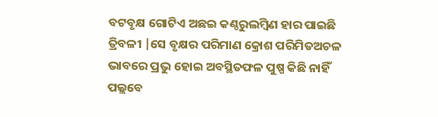ବଟବୃକ୍ଷ ଗୋଟିଏ ଅଛଇ କଣ୍ଠରୁଲମ୍ବିଣ ହାର ପାଇଛି ତ୍ରିବଳୀ |ସେ ବୃକ୍ଷର ପରିମାଣ କ୍ରୋଶ ପରିମିତଅଚଳ ଭାବରେ ପ୍ରଭୁ ହୋଇ ଅବସ୍ଥିତଫଳ ପୁଷ୍ପ କିଛି ନାହିଁ ପଲ୍ଲବେ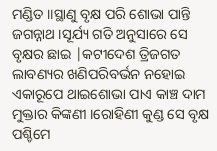ମଣ୍ଡିତ ॥ସ୍ଥାଣୁ ବୃକ୍ଷ ପରି ଶୋଭା ପାନ୍ତି ଜଗନ୍ନାଥ ।ସୂର୍ଯ୍ୟ ଗତି ଅନୁସାରେ ସେ ବୃକ୍ଷର ଛାଇ |କଟୀଦେଶ ତ୍ରିଜଗତ ଲାବଣ୍ୟର ଖଣିପରିବର୍ଭନ ନହୋଇ ଏକାରୂପେ ଥାଇଶୋଭା ପାଏ କାଞ୍ଚ ଦାମ ମୁକ୍ତାର କିଙ୍କଣୀ ।ରୋହିଣୀ କୁଣ୍ଡ ସେ ବୃକ୍ଷ ପଶ୍ଚିମେ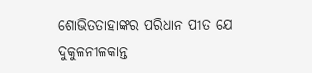ଶୋଭିତତାହାଙ୍କର ପରିଧାନ ପୀତ ଯେ ଦୁକୁଳନୀଳକାନ୍ତ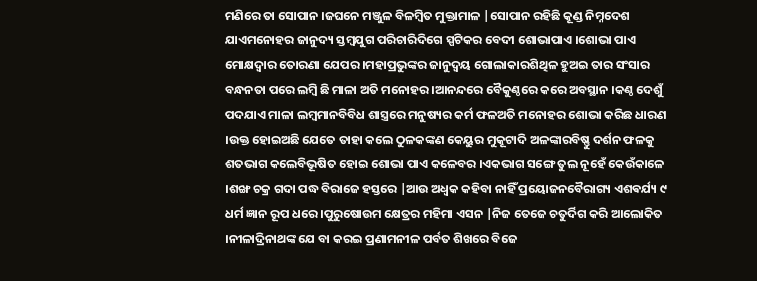ମଣିରେ ତା ସୋପାନ ।ଜଘନେ ମଞ୍ଜୁଳ ବିଳମ୍ବିତ ମୁକ୍ତାମାଳ |ସୋପାନ ରହିଛି କୂଣ୍ଡ ନିମ୍ନଦେଶ ଯାଏମନୋହର ଜାନୁଦ୍ୟ ସ୍ତମ୍ବଯୁଗ ପରିଚାରିଦିଗେ ସ୍ପଟିକର ବେଦୀ ଶୋଭାପାଏ ।ଶୋଭା ପାଏ ମୋକ୍ଷଦ୍ଵାର ତୋରଣା ଯେପର ।ମହାପ୍ରଭୁଙ୍କର ଜାନୁଦ୍ଵୟ ଗୋଲାକାରଶିଥିଳ ହୁଅଇ ତାର ସଂସାର ବନ୍ଧନତା ପରେ ଲମ୍ବି ଛି ମାଳା ଅତି ମନୋହର ।ଆନନ୍ଦରେ ବୈକୁଣ୍ଠରେ କରେ ଅବସ୍ଥାନ ।କଣ୍ଠ ଦେଶୁଁ ପଦଯାଏ ମାଳା ଲମ୍ବମାନବିବିଧ ଶାସ୍ତ୍ରରେ ମନୁଷ୍ୟର କର୍ମ ଫଳଅତି ମନୋହର ଶୋଭା କରିଛ ଧାରଣ ।ଉକ୍ତ ହୋଇଅଛି ଯେତେ ତାହା କଲେ ଠୁଳକଙ୍କଣ କେୟୁର ମୁକୂଟାଦି ଅଳଙ୍କାରବିଷ୍ଣୁ ଦର୍ଶନ ଫଳକୁ ଶତଭାଗ କଲେବିଭୂଷିତ ହୋଇ ଶୋଭା ପାଏ କଳେବର ।ଏକଭାଗ ସଙ୍ଗେ ତୁଲ ନୂହେଁ କେଉଁକାଳେ ।ଶଙ୍ଖ ଚକ୍ର ଗଦା ପଦ୍ଧ ବିରାଜେ ହସ୍ତରେ |ଆଉ ଅଧ୍ବକ କହିବା ନାହିଁ ପ୍ରୟୋଜନବୈରାଗ୍ୟ ଏଶଵର୍ଯ୍ୟ ୯ ଧର୍ମ ଜ୍ଞାନ ରୂପ ଧରେ ।ପୁରୁଷୋଉମ କ୍ଷେତ୍ରର ମହିମା ଏସନ |ନିଜ ତେଜେ ଚତୁର୍ଦିଗ କରି ଆଲୋକିତ ।ନୀଳାଦ୍ରିନାଥଙ୍କ ଯେ ବା କରଇ ପ୍ରଣାମନୀଳ ପର୍ବତ ଶିଖରେ ବିଜେ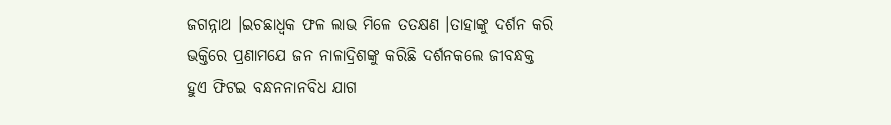ଜଗନ୍ନାଥ ।ଇଚଛାଧ୍ବକ ଫଳ ଲାଭ ମିଳେ ତତକ୍ଷଣ ।ତାହାଙ୍କୁ ଦର୍ଶନ କରି ଭକ୍ତିରେ ପ୍ରଣାମଯେ ଜନ ନାଳାଦ୍ରିଶଙ୍କୁ କରିଛି ଦର୍ଶନକଲେ ଜୀବନ୍ଧକ୍ତ ହୁଏ ଫିଟଇ ବନ୍ଧନନାନବିଧ ଯାଗ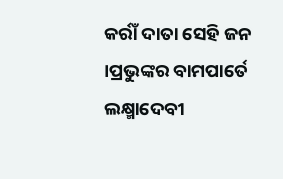କର୍ରାଁ ଦାତା ସେହି ଜନ ।ପ୍ରଭୁଙ୍କର ବାମପାର୍ତେ ଲକ୍ଷ୍ମାଦେବୀ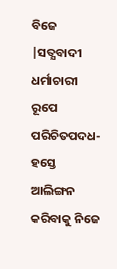ବିଜେ |ସତ୍ଯବାଦୀ ଧର୍ମାଚାରୀ ରୂପେ ପରିଚିତପଦଧ-ହସ୍ତେ ଆଲିଙ୍ଗନ କରିବାକୁ ନିଜେ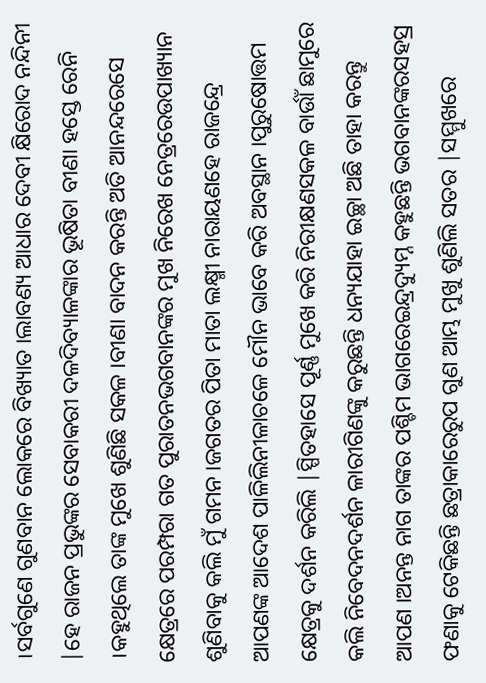।ସର୍ବଗୁଣେ ଗୁଣବାନ ଲୋକରେ ବିଖ୍ୟାତ ।ଲାବଣ୍ୟ ଆଧାର ଦେବୀ କ୍ଷିରୋଦ ନନ୍ଦିନୀ |ହେ ରାଜନ ପ୍ରଭୁଙ୍କର ସେବାକରୀ ଦଳଦିବ୍ୟାଳଙ୍କାର ଭୂଷିତା ବୀଣା ହସ୍ତେ ରେନି ।କହୁଥିଲେ ତାଙ୍କ ମୁଖେ ଶୁଣିଛି ସକଳ ।ବୀଣା ବାଦନ କରନ୍ତି ଅତି ଆନନ୍ଦରେସେ କ୍ଷେତ୍ରରେ ପରମ୍ପରା ଗତ ପୁରାତନଭଗବାନଙ୍କର ମୁଖ ନିରେଖ ନେତ୍ରରେଉପାଖ୍ୟାନ ଶୁଣିବାକୁ କଲି ମୁଁ ଗମନ ।ଜଗତର ପିତା ମାତା ଲକ୍ଷ୍ମୀ ନାରାୟଣହେ ରାଜନ୍ଦ୍ରେ ଆପଣଙ୍କ ଆଦେଶ ପାଳିଲିନୀଳାଚଳେ ମୌନ ଭାବେ କରି ଅବସ୍ଥାନ ।ପୁରୁଷୋତ୍ତମ କ୍ଷେତ୍ରକୁ ଦର୍ଶନ କରିଲି |ସ୍ପିତହାସେ ପୂର୍ଣ୍ଣ ମୁଖେ କରି ନିରୀକ୍ଷଣସକଳ ବାର୍ଉାଁ ଛାମୁରେ କଲି ନିବେଦନଦର୍ଶନ ଳାରୀଗିଣଙ୍କୁ କରୁଛନ୍ତି ଧନ୍ୟଯାହା ଇଚ୍ଛା ଅଛି ତାହା କରନ୍ତୁ ଆପଣ ।ଅନନ୍ତ ନାଗ ତାଙ୍କର ପଶ୍ଚିମ ଭାଗରେଇନ୍ଦ୍ରଦ୍ୟୁମ୍ନ କହୁଛନ୍ତି ଭଗବାନଙ୍କରସହସ୍ର ଫଣାକୁ ଟେକିଛନ୍ତି ଛତ୍ରାକାରେରୁପ ଗୁଣ ଆମ୍ଭ ମୁଖୁ ଶୁଣିଲି ସତର |ସମ୍ମୁଖରେ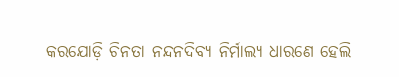କରଯୋଡ଼ି ଚିନତା ନନ୍ଦନଦିବ୍ୟ ନିର୍ମାଲ୍ୟ ଧାରଣେ ହେଲି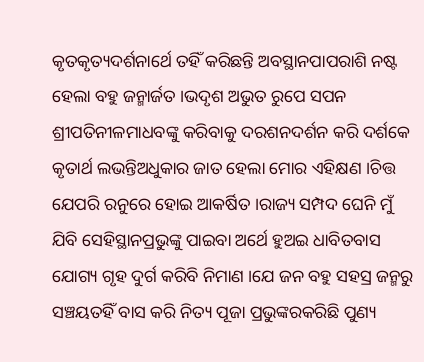କୃତକୃତ୍ୟଦର୍ଶନାର୍ଥେ ତହିଁ କରିଛନ୍ତି ଅବସ୍ଥାନପାପରାଶି ନଷ୍ଟ ହେଲା ବହୁ ଜନ୍ମାର୍ଜତ ।ଭଦୃଶ ଅଭୁତ ରୁପେ ସପନ ଶ୍ରୀପତିନୀଳମାଧବଙ୍କୁ କରିବାକୁ ଦରଶନଦର୍ଶନ କରି ଦର୍ଶକେ କୃତାର୍ଥ ଲଭନ୍ତିଅଧୁକାର ଜାତ ହେଲା ମୋର ଏହିକ୍ଷଣ ।ଚିତ୍ତ ଯେପରି ରନୁରେ ହୋଇ ଆକର୍ଷିତ ।ରାଜ୍ୟ ସମ୍ପଦ ଘେନି ମୁଁ ଯିବି ସେହିସ୍ଥାନପ୍ରଭୁଙ୍କୁ ପାଇବା ଅର୍ଥେ ହୁଅଇ ଧାବିତବାସ ଯୋଗ୍ୟ ଗୃହ ଦୁର୍ଗ କରିବି ନିମାଣ ।ଯେ ଜନ ବହୁ ସହସ୍ର ଜନ୍ମରୁ ସଞ୍ଚୟତହିଁ ବାସ କରି ନିତ୍ୟ ପୂଜା ପ୍ରଭୁଙ୍କରକରିଛି ପୁଣ୍ୟ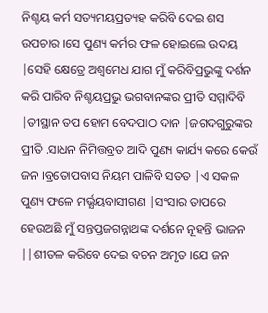ନିଶ୍ଚୟ କର୍ମ ସତ୍ୟମୟପ୍ରତ୍ୟହ କରିବି ଦେଇ ଶସ ଉପଚାର ।ସେ ପୁଣ୍ୟ କର୍ମର ଫଳ ହୋଇଲେ ଉଦୟ |ସେହି କ୍ଷେତ୍ରେ ଅଶ୍ଵମେଧ ଯାଗ ମୁଁ କରିବିପ୍ରଭୁଙ୍କୁ ଦର୍ଶନ କରି ପାରିବ ନିଶ୍ଚୟପ୍ରଭୁ ଭଗବାନଙ୍କର ପ୍ରୀତି ସମ୍ମାଦିବି |ତୀସ୍ଥାନ ତପ ହୋମ ବେଦପାଠ ଦାନ |ଜଗଦଗୁରୁଙ୍କର ପ୍ରୀତି .ସାଧନ ନିମିତ୍ତବ୍ରତ ଆଦି ପୁଣ୍ୟ କାର୍ଯ୍ୟ କରେ କେଉଁ ଜନ ।ବ୍ରତୋପବାସ ନିୟମ ପାଳିବି ସତତ |ଏ ସକଳ ପୁଣ୍ୟ ଫଳେ ମର୍ଭ୍ଯୟବାସୀଗଣ |ସଂସାର ତାପରେ ହେଉଅଛି ମୁଁ ସନ୍ତପ୍ତଜଗନ୍ନାଥଙ୍କ ଦର୍ଶନେ ନୂହନ୍ତି ଭାଜନ ||ଶୀତଳ କରିବେ ଦେଇ ବଚନ ଅମୃତ ।ଯେ ଜନ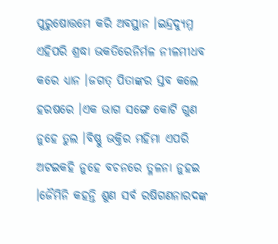ପୁରୁଷୋତ୍ତମେ କରି ଅବସ୍ଥାନ ।ଇନ୍ଦ୍ରଦ୍ୟୁମ୍ନ ଏହିପରି ଶ୍ରଦ୍ଧା ଭକତିରେନିର୍ମଳ ନୀଳମୀଧବ କରେ ଧ୍ୟାନ ।ଜଗତ୍ ପିତାଙ୍କର ସ୍ତବ କଲେ ହରଷରେ ।ଏକ ଭାଗ ସଙ୍ଗେ କୋଟି ଗୁଣ ନୁହେ ତୁଲ ।ବିଷ୍ଣୁ ଭକ୍ତିର ମହିମା ଏପରି ଅଟଇକହି ନୁହେ ବଚନରେ ତ୍ଳଳନା ନୁହଇ ।ଜୈମିନି କହନ୍ତି ଶୁଣ ସର୍ବ ରଷିଗଣନାରଦଙ୍କ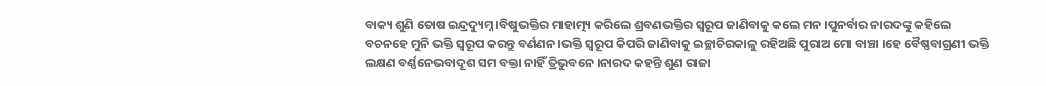ବାକ୍ୟ ଶୁଣି ତୋଷ ଇନ୍ଦ୍ରଦ୍ୟୁମ୍ନ ।ବିଷୁଭକ୍ତିର ମାହାତ୍ମ୍ୟ କରିଲେ ଶ୍ରବଣଭକ୍ତିର ସ୍ଵରୂପ ଜାଣିବାକୁ କଲେ ମନ ।ପୁନର୍ବାର ନାରଦଙ୍କୁ କହିଲେ ବଚନହେ ମୁନି ଭକ୍ତି ସ୍ଵରୂପ କରନ୍ତୁ ବର୍ଣଣନ ।ଭକ୍ତି ସ୍ଵରୂପ କିପରି ଜାଣିବାକୁ ଇଚ୍ଛାଚିରକାଳୁ ରହିଅଛି ପୁରାଅ ମୋ ବାଞ୍ଚା ।ହେ ବୈଷ୍ଣବାଗ୍ରଣୀ ଭକ୍ତି ଲକ୍ଷଣ ବର୍ଣ୍ଣନେଭବାଦୂଶ ସମ ବକ୍ତା ନାହିଁ ତ୍ରିଭୁବନେ ।ନାରଦ କହନ୍ତି ଶୁଣ ରାଜା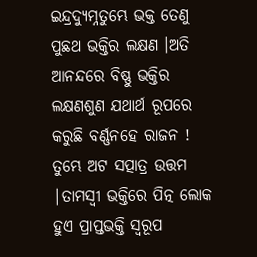ଇନ୍ଦ୍ରଦ୍ୟୁମ୍ନତୁମ୍ଭେ ଭକ୍ତ ତେଣୁ ପୁଛଥ ଭକ୍ତିର ଲକ୍ଷଣ ।ଅତି ଆନନ୍ଦରେ ବିଷ୍ଣୁ ଭକ୍ତିର ଲକ୍ଷଣଶୁଣ ଯଥାର୍ଥ ରୂପରେ କରୁଛି ବର୍ଣ୍ଣନହେ ରାଜନ ! ତୁମ୍ଭେ ଅଟ ସତ୍ପାତ୍ର ଉତ୍ତମ |ତାମସ୍ବୀ ଭକ୍ତିରେ ପିତ୍ନ ଲୋକ ହୁଏ ପ୍ରାପ୍ତଭକ୍ତି ସ୍ଵରୂପ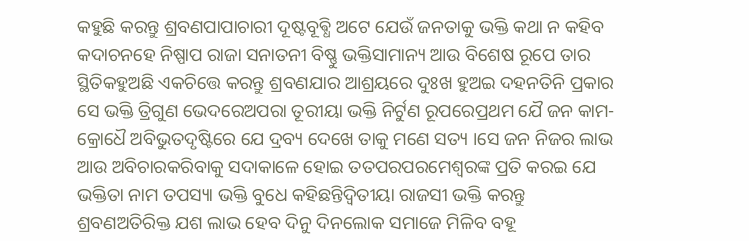କହୁଛି କରନ୍ତୁ ଶ୍ରବଣପାପାଚାରୀ ଦୂଷ୍ଟବୂଵ୍ଧି ଅଟେ ଯେଉଁ ଜନତାକୁ ଭକ୍ତି କଥା ନ କହିବ କଦାଚନହେ ନିଷ୍ପାପ ରାଜା ସନାତନୀ ବିଷ୍ଣୁ ଭକ୍ତିସାମାନ୍ୟ ଆଉ ବିଶେଷ ରୂପେ ତାର ସ୍ଥିତିକହୁଅଛି ଏକଚିତ୍ତେ କରନ୍ତୁ ଶ୍ରବଣଯାର ଆଶ୍ରୟରେ ଦୁଃଖ ହୁଅଇ ଦହନତିନି ପ୍ରକାର ସେ ଭକ୍ତି ତ୍ରିଗୁଣ ଭେଦରେଅପରା ତୂରୀୟା ଭକ୍ତି ନିର୍ଟୁଣ ରୂପରେପ୍ରଥମ ଯୈ ଜନ କାମ-କ୍ରୋଧୈ ଅବିଭୁତଦୃଷ୍ଟିରେ ଯେ ଦ୍ରବ୍ୟ ଦେଖେ ତାକୁ ମଣେ ସତ୍ୟ ।ସେ ଜନ ନିଜର ଲାଭ ଆଉ ଅବିଚାରକରିବାକୁ ସଦାକାଳେ ହୋଇ ତତପରପରମେଶ୍ବରଙ୍କ ପ୍ରତି କରଇ ଯେ ଭକ୍ତିତା ନାମ ତପସ୍ୟା ଭକ୍ତି ବୁଧେ କହିଛନ୍ତିଦ୍ବିତୀୟା ରାଜସୀ ଭକ୍ତି କରନ୍ତୁ ଶ୍ରବଣଅତିରିକ୍ତ ଯଶ ଲାଭ ହେବ ଦିନୁ ଦିନଲୋକ ସମାଜେ ମିଳିବ ବହୂ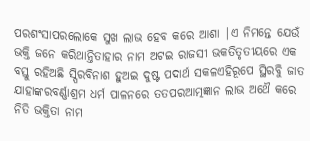ପରଶଂସାପରଲୋକେ ସୁଖ ଲାଭ ହେବ କରେ ଆଶା |ଏ ନିମନ୍ତେ ଯେଉଁ ଭକ୍ତି ଜନେ କରିଥାନ୍ତିତାହାର ନାମ ଅଟଇ ରାଜସୀ ଭକତିତୃତୀୟରେ ଏକ ବସ୍ତୁ ରହିଅଛି ସ୍ପିରବିନାଶ ହୁଅଇ ଦୁଷ୍ଟ ପଦାର୍ଥ ସକଳଏହିରୂପେ ସ୍ଥିରବୁି ଜାତ ଯାହାଙ୍କରବର୍ଣ୍ଣାଶ୍ରମ ଧର୍ମ ପାଳନରେ ତତପରଆତ୍ମଜ୍ଞାନ ଲାଭ ଅଥୈ କରେ ନିତି ଭକ୍ତିତା ନାମ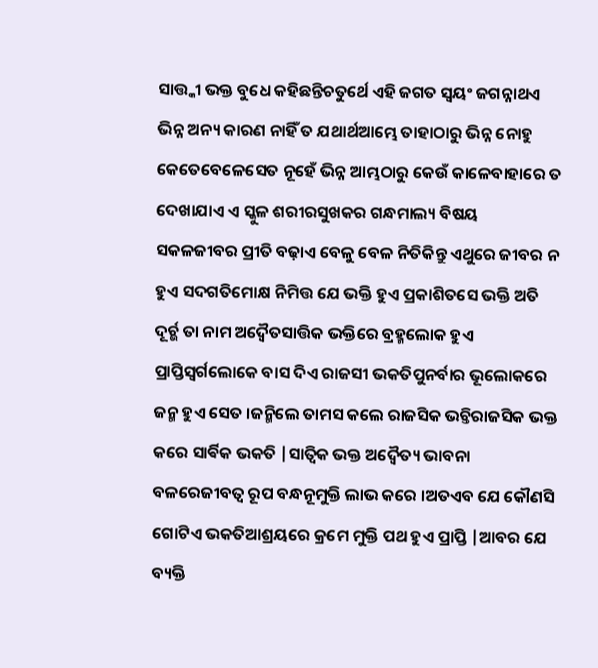ସାତ୍ତ୍କୀ ଭକ୍ତ ବୁଧେ କହିଛନ୍ତିଚତୁର୍ଥେ ଏହି ଜଗତ ସ୍ବୟଂ ଜଗନ୍ନାଥଏ ଭିନ୍ନ ଅନ୍ୟ କାରଣ ନାହିଁ ତ ଯଥାର୍ଥଆମ୍ଭେ ତାହାଠାରୁ ଭିନ୍ନ ନୋହୁ କେତେବେଳେସେତ ନୂହେଁ ଭିନ୍ନ ଆମ୍ଭଠାରୁ କେଉଁ କାଳେବାହାରେ ତ ଦେଖାଯାଏ ଏ ସ୍କୁଳ ଶରୀରସୁଖକର ଗନ୍ଧମାଲ୍ୟ ବିଷୟ ସକଳଜୀବର ପ୍ରୀତି ବଢ଼ାଏ ବେଳୁ ବେଳ ନିତିକିନ୍ତୁ ଏଥୁରେ ଜୀବର ନ ହୁଏ ସଦଗତିମୋକ୍ଷ ନିମିତ୍ତ ଯେ ଭକ୍ତି ହୁଏ ପ୍ରକାଶିତସେ ଭକ୍ତି ଅତି ଦୂର୍ଚ୍ଭ ତା ନାମ ଅଦ୍ବୈତସାତ୍ତିକ ଭକ୍ତିରେ ବ୍ରହ୍ମଲୋକ ହୁଏ ପ୍ରାପ୍ତିସ୍ଵର୍ଗଲୋକେ ବାସ ଦିଏ ରାଜସୀ ଭକତିପୁନର୍ବାର ଭୂଲୋକରେ ଜନ୍ମ ହୁଏ ସେତ ।ଜନ୍ମିଲେ ତାମସ କଲେ ରାଜସିକ ଭଚ୍ତିରାଜସିକ ଭକ୍ତ କରେ ସାର୍ଵିକ ଭକତି |ସାତ୍ଵିକ ଭକ୍ତ ଅଦ୍ବୈତ୍ୟ ଭାବନା ବଳରେଜୀବତ୍ବ ରୂପ ବନ୍ଧନୂମୁକ୍ତି ଲାଭ କରେ ।ଅତଏବ ଯେ କୌଣସି ଗୋଟିଏ ଭକତିଆଶ୍ରୟରେ କ୍ରମେ ମୁକ୍ତି ପଥ ହୁଏ ପ୍ରାପ୍ତି |ଆବର ଯେ ବ୍ୟକ୍ତି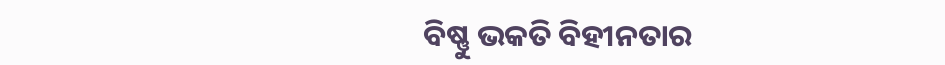ବିଷ୍ଣୁ ଭକତି ବିହୀନତାର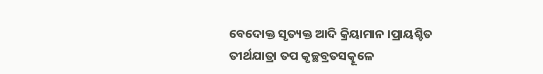ବେଦୋକ୍ତ ସୃତ୍ୟକ୍ତ ଆଦି କ୍ରିୟାମାନ ।ପ୍ରାୟଶ୍ଚିତ ତୀର୍ଥଯାତ୍ରା ତପ କୃଚ୍ଛବ୍ରତସତ୍କୂଳେ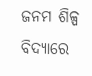ଜନମ ଶିଳ୍ପ ବିଦ୍ୟାରେ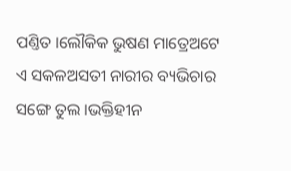ପଣ୍ତିତ ।ଲୌକିକ ଭୁଷଣ ମାତ୍ରେଅଟେ ଏ ସକଳଅସତୀ ନାରୀର ବ୍ୟଭିଚାର ସଙ୍ଗେ ତୁଲ ।ଭକ୍ତିହୀନ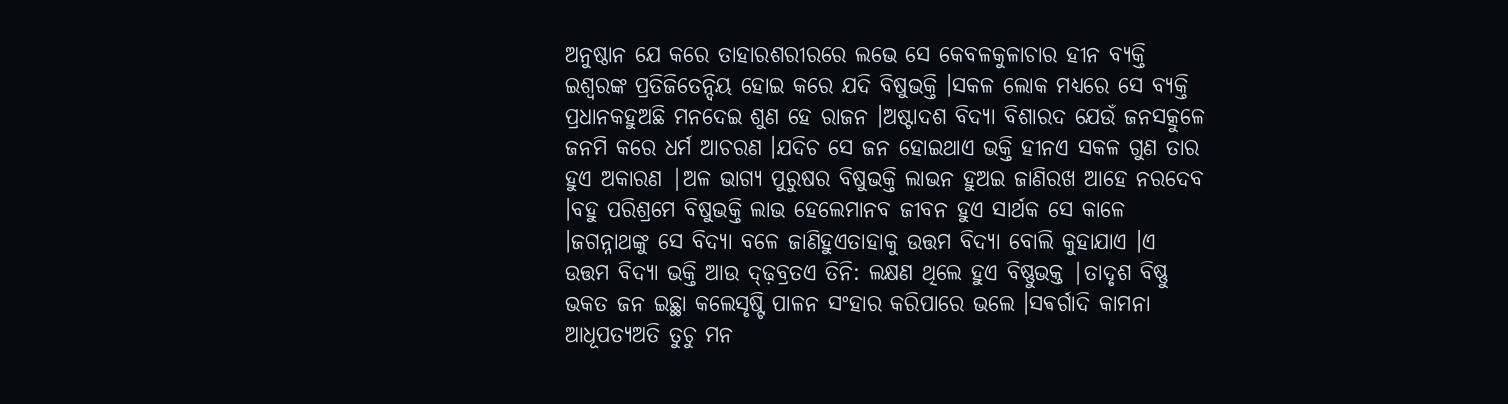ଅନୁଷ୍ଠାନ ଯେ କରେ ତାହାରଶରୀରରେ ଲଭେ ସେ କେବଳକୁଳାଚାର ହୀନ ବ୍ୟକ୍ତି ଇଶ୍ଵରଙ୍କ ପ୍ରତିଜିତେନ୍ଦିୟ ହୋଇ କରେ ଯଦି ବିଷୁଭକ୍ତି ।ସକଳ ଲୋକ ମଧ୍ୟରେ ସେ ବ୍ୟକ୍ତି ପ୍ରଧାନକହୁଅଛି ମନଦେଇ ଶୁଣ ହେ ରାଜନ ।ଅଷ୍ଟାଦଶ ବିଦ୍ୟା ବିଶାରଦ ଯେଉଁ ଜନସତ୍କୁଳେ ଜନମି କରେ ଧର୍ମ ଆଚରଣ ।ଯଦିଚ ସେ ଜନ ହୋଇଥାଏ ଭକ୍ତି ହୀନଏ ସକଳ ଗୁଣ ତାର ହୁଏ ଅକାରଣ |ଅଳ ଭାଗ୍ୟ ପୁରୁଷର ବିଷୁଭକ୍ତି ଲାଭନ ହୁଅଇ ଜାଣିରଖ ଆହେ ନରଦେବ ।ବହୁ ପରିଶ୍ରମେ ବିଷୁଭକ୍ତି ଲାଭ ହେଲେମାନବ ଜୀବନ ହୁଏ ସାର୍ଥକ ସେ କାଳେ ।ଜଗନ୍ନାଥଙ୍କୁ ସେ ବିଦ୍ୟା ବଳେ ଜାଣିହୁଏତାହାକୁ ଉତ୍ତମ ବିଦ୍ୟା ବୋଲି କୁହାଯାଏ ।ଏ ଉତ୍ତମ ବିଦ୍ୟା ଭକ୍ତି ଆଉ ଦ୍ଢ଼ବ୍ରତଏ ତିନି: ଲକ୍ଷଣ ଥିଲେ ହୁଏ ବିଷ୍ଣୁଭକ୍ତ |ତାଦୃଶ ବିଷ୍ଣୁ ଭକତ ଜନ ଇଛ୍ଥା କଲେସୃଷ୍ଟି ପାଳନ ସଂହାର କରିପାରେ ଭଲେ ।ସଵର୍ଗାଦି କାମନା ଆଧୂପତ୍ୟଅତି ତୁଚୁ ମନ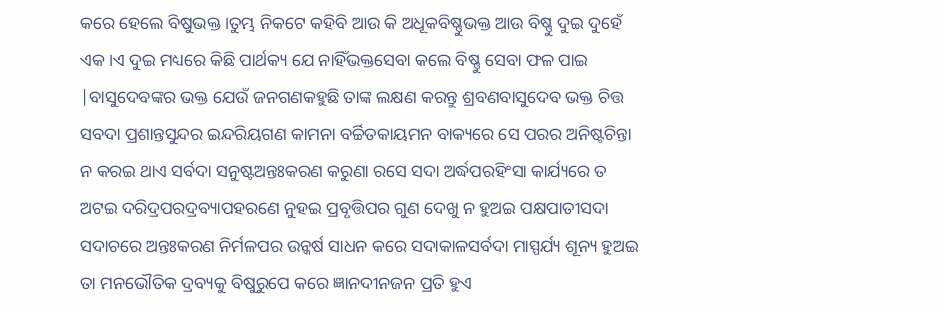କରେ ହେଲେ ବିଷୁଭକ୍ତ ।ତୁମ୍ଭ ନିକଟେ କହିବି ଆଉ କି ଅଧୂକବିଷ୍ଣୁଭକ୍ତ ଆଉ ବିଷ୍ଣୁ ଦୁଇ ଦୁହେଁ ଏକ ।ଏ ଦୁଇ ମଧ୍ୟରେ କିଛି ପାର୍ଥକ୍ୟ ଯେ ନାହିଁଭକ୍ତସେବା କଲେ ବିଷ୍ଣୁ ସେବା ଫଳ ପାଇ |ବାସୁଦେବଙ୍କର ଭକ୍ତ ଯେଉଁ ଜନଗଣକହୁଛି ତାଙ୍କ ଲକ୍ଷଣ କରନ୍ତୁ ଶ୍ରବଣବାସୁଦେବ ଭକ୍ତ ଚିତ୍ତ ସବଦା ପ୍ରଶାନ୍ତସୁନ୍ଦର ଇନ୍ଦରିୟଗଣ କାମନା ବର୍ଚ୍ଚିତକାୟମନ ବାକ୍ୟରେ ସେ ପରର ଅନିଷ୍ଟଚିନ୍ତା ନ କରଇ ଥାଏ ସର୍ବଦା ସନୁଷ୍ଟଅନ୍ତଃକରଣ କରୁଣା ରସେ ସଦା ଅର୍ଦ୍ଧପରହିଂସା କାର୍ଯ୍ୟରେ ତ ଅଟଇ ଦରିଦ୍ରପରଦ୍ରବ୍ୟାପହରଣେ ନୁହଇ ପ୍ରବୃତ୍ତିପର ଗୁଣ ଦେଖୁ ନ ହୁଅଇ ପକ୍ଷପାତୀସଦା ସଦାଚରେ ଅନ୍ତଃକରଣ ନିର୍ମଳପର ଉନ୍କର୍ଷ ସାଧନ କରେ ସଦାକାଳସର୍ବଦା ମାସ୍ପର୍ଯ୍ୟ ଶୂନ୍ୟ ହୁଅଇ ତା ମନଭୌତିକ ଦ୍ରବ୍ୟକୁ ବିଷୁରୁପେ କରେ ଜ୍ଞାନଦୀନଜନ ପ୍ରତି ହୁଏ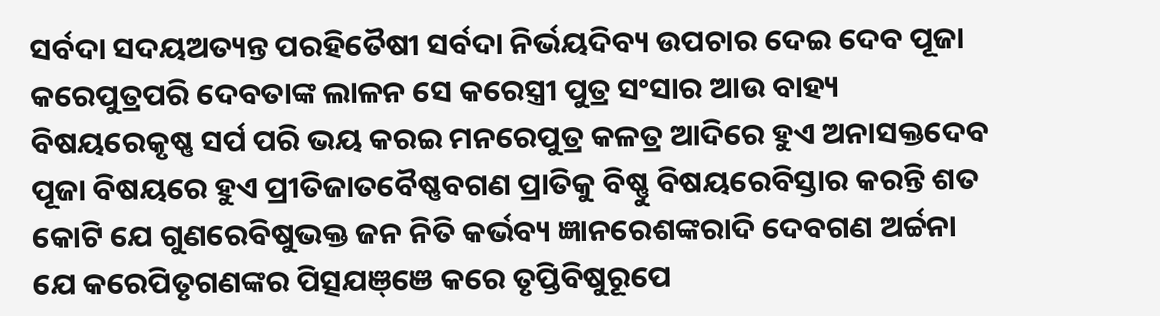ସର୍ବଦା ସଦୟଅତ୍ୟନ୍ତ ପରହିତୈଷୀ ସର୍ବଦା ନିର୍ଭୟଦିବ୍ୟ ଉପଚାର ଦେଇ ଦେବ ପୂଜା କରେପୁତ୍ରପରି ଦେବତାଙ୍କ ଲାଳନ ସେ କରେସ୍ତ୍ରୀ ପୁତ୍ର ସଂସାର ଆଉ ବାହ୍ୟ ବିଷୟରେକୃଷ୍ଣ ସର୍ପ ପରି ଭୟ କରଇ ମନରେପୁତ୍ର କଳତ୍ର ଆଦିରେ ହୁଏ ଅନାସକ୍ତଦେବ ପୂଜା ବିଷୟରେ ହୁଏ ପ୍ରୀତିଜାତବୈଷ୍ଣବଗଣ ପ୍ରାତିକୁ ବିଷ୍ଣୁ ବିଷୟରେବିସ୍ତାର କରନ୍ତି ଶତ କୋଟି ଯେ ଗୁଣରେବିଷୁଭକ୍ତ ଜନ ନିତି କର୍ଭବ୍ୟ ଜ୍ଞାନରେଶଙ୍କରାଦି ଦେବଗଣ ଅର୍ଚ୍ଚନା ଯେ କରେପିତୃଗଣଙ୍କର ପିତ୍ସଯଞ୍ଞେ କରେ ତୃପ୍ତିବିଷୁରୂପେ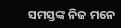ସମସ୍ତଙ୍କ ନିଜ ମନେ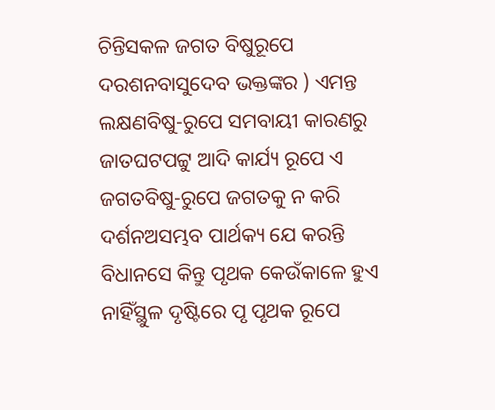ଚିନ୍ତିସକଳ ଜଗତ ବିଷୁରୂପେ ଦରଶନବାସୁଦେବ ଭକ୍ତଙ୍କର ) ଏମନ୍ତ ଲକ୍ଷଣବିଷୁ-ରୁପେ ସମବାୟୀ କାରଣରୁ ଜାତଘଟପଟ୍ଟୁ ଆଦି କାର୍ଯ୍ୟ ରୂପେ ଏ ଜଗତବିଷୁ-ରୁପେ ଜଗତକୁ ନ କରି ଦର୍ଶନଅସମ୍ଭବ ପାର୍ଥକ୍ୟ ଯେ କରନ୍ତି ବିଧାନସେ କିନ୍ତୁ ପୃଥକ କେଉଁକାଳେ ହୁଏ ନାହିଁସ୍ଥୁଳ ଦୃଷ୍ଟିରେ ପୃ ପୃଥକ ରୂପେ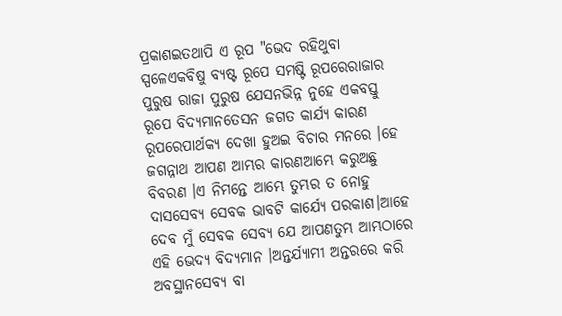ପ୍ରକାଶଇତଥାପି ଏ ରୂପ "ଭେଦ ରହିଥୁବା ସ୍ପଳେଏକବିଷୁ ବ୍ୟଷ୍ଟ ରୂପେ ସମଷ୍ଟି ରୂପରେରାଜାର ପୁରୁଷ ରାଜା ପୁରୁଷ ଯେସନଭିନ୍ନ ନୁହେ ଏକବସ୍ତୁ ରୂପେ ବିଦ୍ୟମାନତେସନ ଜଗତ କାର୍ଯ୍ୟ କାରଣ ରୂପରେପାର୍ଥକ୍ୟ ଦେଖା ହୁଅଇ ବିଚାର ମନରେ ।ହେ ଜଗନ୍ନାଥ ଆପଣ ଆମ୍ଭର କାରଣଆମ୍ଭେ କରୁଅଛୁ ବିବରଣ ।ଏ ନିମନ୍ତେ ଆମ୍ଭେ ତୁମ୍ଭର ତ ନୋହୁ ଦାସସେବ୍ୟ ସେବକ ଭାବଟି କାର୍ଯ୍ୟେ ପରକାଶ।ଆହେ ଦେବ ମୁଁ ସେବକ ସେବ୍ୟ ଯେ ଆପଣତୁମ୍ଭ ଆମ୍ଭଠାରେ ଏହି ଭେଦ୍ଯ ବିଦ୍ୟମାନ ।ଅନ୍ତର୍ଯ୍ୟାମୀ ଅନ୍ତରରେ କରି ଅବସ୍ଥାନସେବ୍ୟ ବା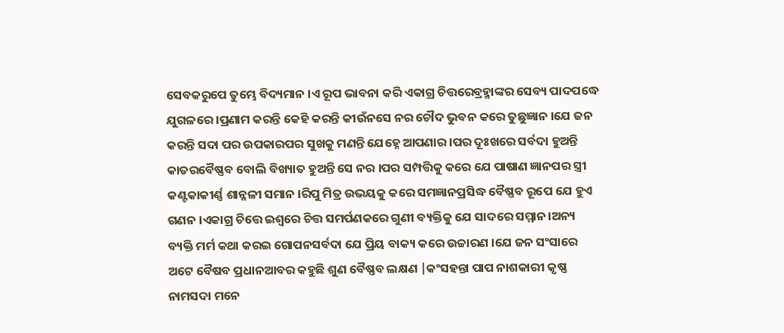ସେବକରୁପେ ତୁମ୍ଭେ ବିଦ୍ୟମାନ ।ଏ ରୂପ ଭାବନା କରି ଏକାଗ୍ର ଚିତ୍ତରେବ୍ରହ୍ମାଙ୍କର ସେବ୍ୟ ପାଦପଦ୍ଧେ ଯୁଗଳରେ ।ପ୍ରଣାମ କରନ୍ତି କେହି କରନ୍ତି କୀଉଁନସେ ନର ଚୌଦ ଭୁବନ କରେ ତୁଛୁଜ୍ଞାନ ।ଯେ ଜନ କରନ୍ତି ସଦା ପର ଉପକାରପର ସୁଖକୁ ମଣନ୍ତି ଯେହ୍ନେ ଆପଣାର ।ପର ଦୂଃଖରେ ସର୍ବଦା ହୁଅନ୍ତି କାତରବୈଷ୍ଣବ ବୋଲି ବିଖ୍ୟାତ ହୁଅନ୍ତି ସେ ନର ।ପର ସମ୍ପତ୍ତିକୁ କରେ ଯେ ପାଷାଣ ଜ୍ଞାନପର ସ୍ତ୍ରୀ କଣ୍ଟକାକୀର୍ଣ୍ଣ ଶାନ୍ନଳୀ ସମାନ ।ରିପୁ ମିତ୍ର ଉଭୟକୁ କରେ ସମଜ୍ଞାନପ୍ରସିଦ୍ଧ ବୈଷ୍ଣବ ରୂପେ ଯେ ହୁଏ ଗଣନ ।ଏକାଗ୍ର ଚିତ୍ତେ ଇଶ୍ଵରେ ଚିତ୍ତ ସମର୍ପଣକରେ ଗୁଣୀ ବ୍ୟକ୍ତିକୁ ଯେ ସାଦରେ ସମ୍ମାନ।ଅନ୍ୟ ବ୍ୟକ୍ତି ମର୍ମ କଥା କରଇ ଗୋପନସର୍ବଦା ଯେ ପ୍ରିୟ ବାକ୍ୟ କରେ ଉଚ୍ଚାରଣ ।ଯେ ଜନ ସଂସାରେ ଅଟେ ବୈଷବ ପ୍ରଧାନଆବର କହୁଛି ଶୁଣ ବୈଷ୍ଣବ ଲକ୍ଷଣ |କଂସହନ୍ତା ପାପ ନାଶକାରୀ କୃଷ୍ଣ ନାମସଦା ମନେ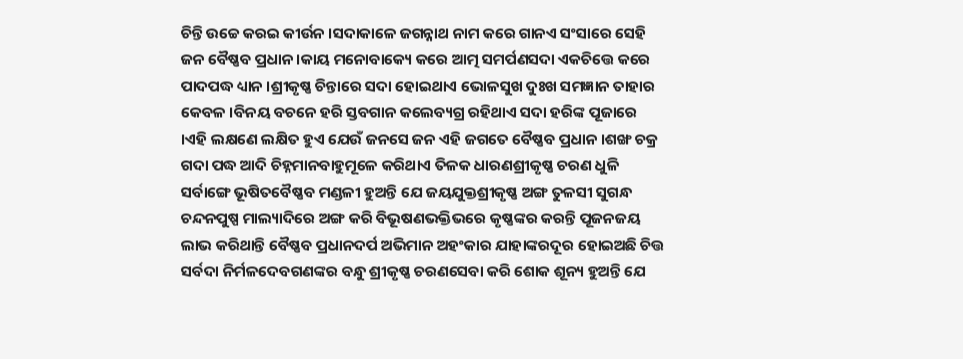ଚିନ୍ତି ଉଚ୍ଚେ କରଇ କୀର୍ଉନ ।ସଦାକାଳେ ଜଗନ୍ନାଥ ନାମ କରେ ଗାନଏ ସଂସାରେ ସେହି ଜନ ବୈଷ୍ଣବ ପ୍ରଧାନ ।କାୟ ମନୋବାକ୍ୟେ କରେ ଆତ୍ମ ସମର୍ପଣସଦା ଏକଚିତ୍ତେ କରେ ପାଦପଦ୍ଧ ଧ୍ୟାନ ।ଶ୍ରୀକୃଷ୍ଣ ଚିନ୍ତାରେ ସଦା ହୋଇଥାଏ ଭୋଳସୁଖ ଦୁଃଖ ସମଜ୍ଞାନ ତାହାର କେବଳ ।ବିନୟ ବଚନେ ହରି ସ୍ତବଗାନ କଲେବ୍ୟଗ୍ର ରହିଥାଏ ସଦା ହରିଙ୍କ ପୂଜାରେ ।ଏହି ଲକ୍ଷଣେ ଲକ୍ଷିତ ହୁଏ ଯେଉଁ ଜନସେ ଜନ ଏହି ଜଗତେ ବୈଷ୍ଣବ ପ୍ରଧାନ ।ଶଙ୍ଖ ଚକ୍ର ଗଦା ପଦ୍ଧ ଆଦି ଚିହ୍ନମାନବାହୁମୂଳେ କରିଥାଏ ତିଳକ ଧାରଣଶ୍ରୀକୃଷ୍ଣ ଚରଣ ଧୁଳି ସର୍ବାଙ୍ଗେ ଭୂଷିତବୈଷ୍ଣବ ମଣ୍ଡଳୀ ହୁଅନ୍ତି ଯେ ଜୟଯୁକ୍ତଶ୍ରୀକୃଷ୍ଣ ଅଙ୍ଗ ତୁଳସୀ ସୁଗନ୍ଧ ଚନ୍ଦନପୁଷ୍ପ ମାଲ୍ୟାଦିରେ ଅଙ୍ଗ କରି ବିଭୂଷଣଭକ୍ତିଭରେ କୃଷ୍ଣଙ୍କର କରନ୍ତି ପୂଜନଜୟ ଲାଭ କରିଥାନ୍ତି ବୈଷ୍ଣବ ପ୍ରଧାନଦର୍ପ ଅଭିମାନ ଅହଂକାର ଯାହାଙ୍କରଦୂର ହୋଇଅଛି ଚିତ୍ତ ସର୍ବଦା ନିର୍ମଳଦେବଗଣଙ୍କର ବନ୍ଧୁ ଶ୍ରୀକୃଷ୍ଣ ଚରଣସେବା କରି ଶୋକ ଶୂନ୍ୟ ହୁଅନ୍ତି ଯେ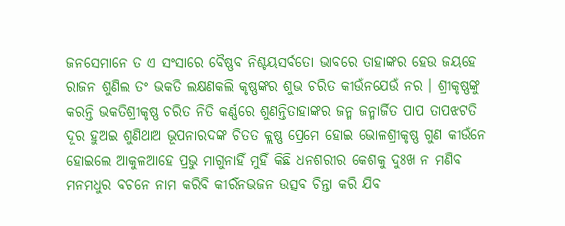ଜନସେମାନେ ତ ଏ ସଂସାରେ ବୈଷ୍ଣବ ନିଶ୍ଚୟସର୍ବତୋ ଭାବରେ ତାହାଙ୍କର ହେଉ ଜୟହେ ରାଜନ ଶୁଣିଲ ତଂ ଭକତି ଲକ୍ଷଣକଲି କୃଷ୍ଣଙ୍କର ଶୁଭ ଚରିତ କୀଉଁନଯେଉଁ ନର । ଶ୍ରୀକୃଷ୍ଣଙ୍କୁ କରନ୍ତି ଭକତିଶ୍ରୀକୃଷ୍ଣ ଚରିତ ନିତି କର୍ଣ୍ଣରେ ଶୁଣନ୍ତିତାହାଙ୍କର ଜନ୍ମ ଜନ୍ମାର୍ଜିତ ପାପ ତାପଝଟତି ଦୂର ହୁଅଇ ଶୁଣିଥାଅ ଭୂପନାରଦଙ୍କ ଚିତତ କ୍ଲଷ୍ଣ ପ୍ରେମେ ହୋଇ ଭୋଳଶ୍ରୀକୃଷ୍ଣ ଗୁଣ କୀଉଁନେ ହୋଇଲେ ଆକୁଳଆହେ ପ୍ରଭୁ ମାଗୁନାହିଁ ମୁହିଁ କିଛି ଧନଶରୀର କେଶକୁ ଦୁଃଖ ନ ମଣିବ ମନମଧୁର ବଚନେ ନାମ କରିବି କୀର୍ରଁନଭଜନ ଉତ୍ସବ ଚିନ୍ତା କରି ଯିବ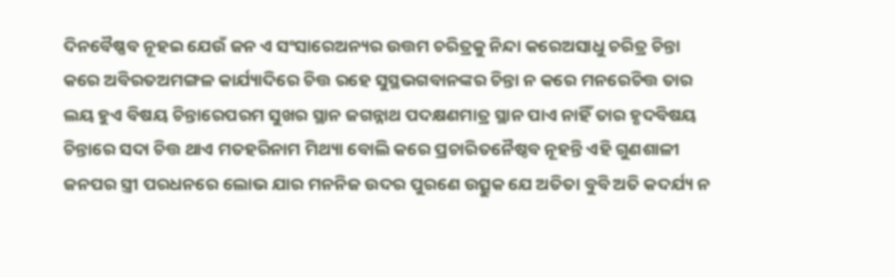ଦିନବୈଷ୍ଣବ ନୂହଇ ଯେଉଁ ଜନ ଏ ସଂସାରେଅନ୍ୟର ଉତ୍ତମ ଚରିତ୍ରକୁ ନିନ୍ଦା କରେଅସାଧୁ ଚରିତ୍ର ଚିନ୍ତା କରେ ଅବିରତଅମଙ୍ଗଳ କାର୍ଯ୍ୟାଦିରେ ଚିତ୍ତ ରହେ ସୁସ୍ଥଭଗବାନଙ୍କର ଚିନ୍ତା ନ କରେ ମନରେଚିତ୍ତ ତାର ଲୟ ହୁଏ ବିଷୟ ଚିନ୍ତାରେପରମ ସୁଖର ସ୍ଥାନ ଜଗନ୍ନାଥ ପଦକ୍ଷଣମାତ୍ର ସ୍ଥାନ ପାଏ ନାହିଁ ତାର ହୃଦବିଷୟ ଚିନ୍ତାରେ ସଦା ଚିତ୍ତ ଥାଏ ମତହରିନାମ ମିଥ୍ୟା ବୋଲି କରେ ପ୍ରଚାରିତନୈଷ୍ଠବ ନୂହନ୍ତି ଏହି ଗୁଣଶାଳୀ ଜନପର ସ୍ତ୍ରୀ ପରଧନରେ ଲୋଭ ଯାର ମନନିଜ ଉଦର ପୁରଣେ ଉତ୍ସୁକ ଯେ ଅତିତା ବୁବି ଅତି କଦର୍ଯ୍ୟ ନ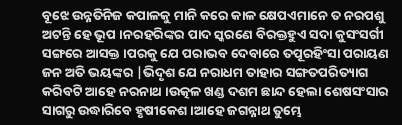ବୂଝେ ଉନ୍ନତିନିଜ କପାଳକୁ ମାନି କରେ କାଳ କ୍ଷେପଏମାନେ ତ ନରପଶୁ ଅଟନ୍ତି ହେ ଭୂପ ।ନରହରିଙ୍କର ପାଦ ସ୍କରଣେ ବିରକ୍ତହୁଏ ସଦା କୁସଂସର୍ଗୀ ସଙ୍ଗରେ ଆସକ୍ତ ।ପରକୁ ଯେ ପରାଭବ ଦେବାରେ ତପୂରହିଂସା ପରାୟଣ ଜନ ଅତି ଭୟଙ୍କର |ଭିଦୃଶ ଯେ ନରାଧମ ତାହାର ସଙ୍ଗତପରିତ୍ୟାଗ କରିବଟି ଆହେ ନରନାଥ ।ଉତ୍କଳ ଖଣ୍ଡ ଦଶମ ଛାନ୍ଦ ହେଲା ଶେଷସଂସାର ସାଗରୁ ଉଦ୍ଧାରିବେ ହୃଷୀକେଶ ।ଆହେ ଜଗନ୍ନାଥ ତୁମ୍ଭେ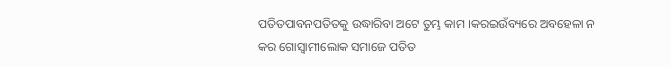ପତିତପାବନପତିତକୁ ଉଦ୍ଧାରିବା ଅଟେ ତୁମ୍ଭ କାମ ।କରଇଉଁବ୍ୟରେ ଅବହେଳା ନ କର ଗୋସ୍ଵାମୀଲୋକ ସମାଜେ ପତିତ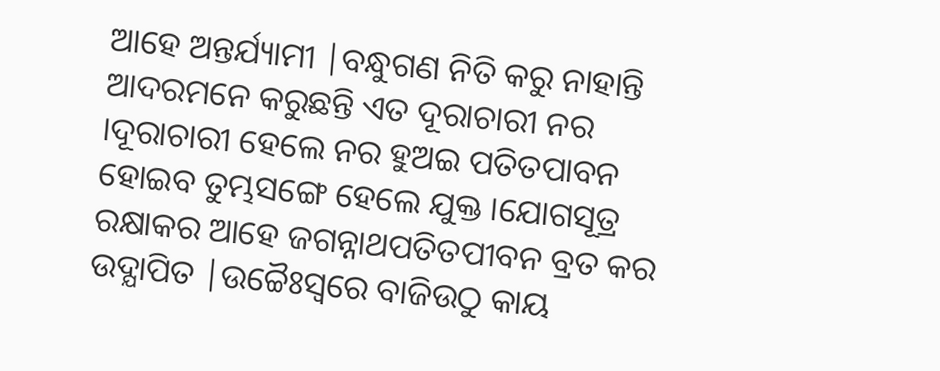ଆହେ ଅନ୍ତର୍ଯ୍ୟାମୀ |ବନ୍ଧୁଗଣ ନିତି କରୁ ନାହାନ୍ତି ଆଦରମନେ କରୁଛନ୍ତି ଏତ ଦୂରାଚାରୀ ନର ।ଦୂରାଚାରୀ ହେଲେ ନର ହୁଅଇ ପତିତପାବନ ହୋଇବ ତୁମ୍ଭସଙ୍ଗେ ହେଲେ ଯୁକ୍ତ ।ଯୋଗସୂତ୍ର ରକ୍ଷାକର ଆହେ ଜଗନ୍ନାଥପତିତପୀବନ ବ୍ରତ କର ଉଦ୍ଯାପିତ |ଉଚ୍ଚୈଃସ୍ଵରେ ବାଜିଉଠୁ କାୟ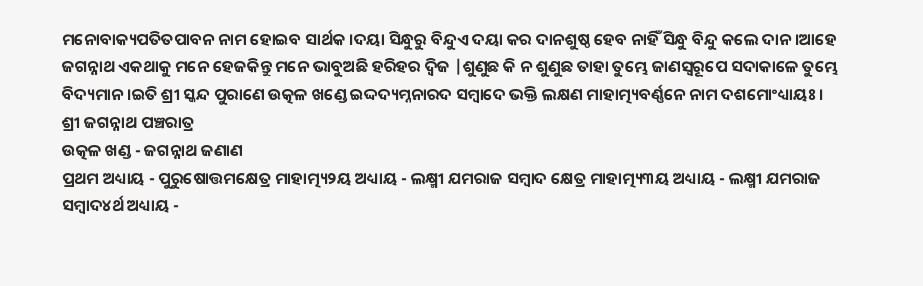ମନୋବାକ୍ୟପତିତପାବନ ନାମ ହୋଇବ ସାର୍ଥକ ।ଦୟା ସିନ୍ଧୁରୁ ବିନ୍ଦୁଏ ଦୟା କର ଦାନଶୁଷ୍ଠ ହେବ ନାହିଁ ସିନ୍ଧୁ ବିନ୍ଦୁ କଲେ ଦାନ ।ଆହେ ଜଗନ୍ନାଥ ଏକଥାକୁ ମନେ ହେଜକିନ୍ତୁ ମନେ ଭାବୁଅଛି ହରିହର ଦ୍ଵିଜ |ଶୁଣୁଛ କି ନ ଶୁଣୁଛ ତାହା ତୁମ୍ଭେ ଜାଣସ୍ବରୂପେ ସଦାକାଳେ ତୁମ୍ଭେ ବିଦ୍ୟମାନ ।ଇତି ଶ୍ରୀ ସ୍କନ୍ଦ ପୁରାଣେ ଉତ୍କଳ ଖଣ୍ଡେ ଇଦ୍ଦଦ୍ୟମ୍ନନାରଦ ସମ୍ବାଦେ ଭକ୍ତି ଲକ୍ଷଣ ମାହାତ୍ମ୍ୟବର୍ଣ୍ଣନେ ନାମ ଦଶମୋଂଧ୍ୟାୟଃ ।
ଶ୍ରୀ ଜଗନ୍ନାଥ ପଞ୍ଚରାତ୍ର
ଉତ୍କଳ ଖଣ୍ଡ - ଜଗନ୍ନାଥ ଜଣାଣ
ପ୍ରଥମ ଅଧ୍ୟାୟ - ପୁରୁଷୋତ୍ତମକ୍ଷେତ୍ର ମାହାତ୍ମ୍ୟ୨ୟ ଅଧ୍ୟାୟ - ଲକ୍ଷ୍ମୀ ଯମରାଜ ସମ୍ବାଦ କ୍ଷେତ୍ର ମାହାତ୍ମ୍ୟ୩ୟ ଅଧ୍ୟାୟ - ଲକ୍ଷ୍ମୀ ଯମରାଜ ସମ୍ବାଦ୪ର୍ଥ ଅଧ୍ୟାୟ -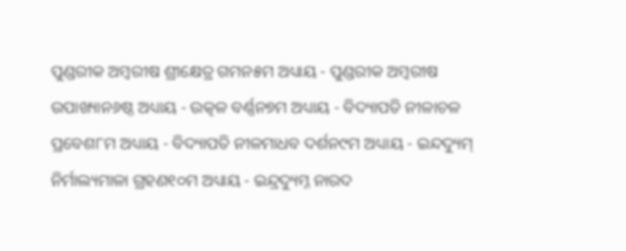ପୁଣ୍ଡରୀକ ଅମ୍ବରୀଷ ଶ୍ରୀକ୍ଷେତ୍ର ଗମନ୫ମ ଅଧ୍ୟାୟ - ପୁଣ୍ଡରୀକ ଅମ୍ବରୀଷ ଉପାଖ୍ୟାନ୬ଷ୍ଠ ଅଧ୍ୟାୟ - ଉତ୍କଳ ବର୍ଣ୍ଣନ୭ମ ଅଧ୍ୟାୟ - ବିଦ୍ୟାପତି ନୀଳାଚଳ ପ୍ରବେଶ୮ମ ଅଧ୍ୟାୟ - ବିଦ୍ୟାପତି ନୀଳମାଧବ ଦର୍ଶନ୯ମ ଅଧ୍ୟାୟ - ଇନ୍ଦଦ୍ୟୁମ୍ ନିର୍ମାଲ୍ୟମାଳା ଗ୍ରହଣ୧୦ମ ଅଧ୍ୟାୟ - ଇନ୍ଦ୍ରଦ୍ୟୁମ୍ନ ନାରଦ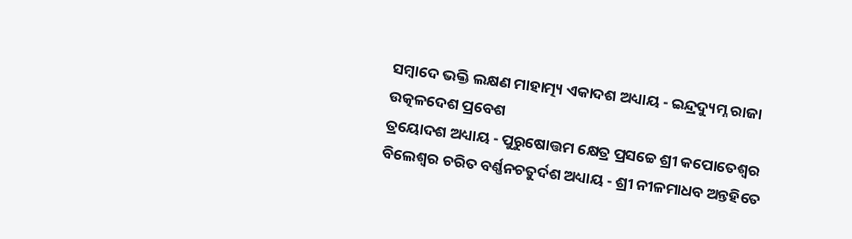ସମ୍ବାଦେ ଭକ୍ତି ଲକ୍ଷଣ ମାହାତ୍ମ୍ୟ ଏକାଦଶ ଅଧ୍ୟାୟ - ଇନ୍ଦ୍ରଦ୍ୟୁମ୍ନ ରାଜା ଉତ୍କଳଦେଶ ପ୍ରବେଶ
ତ୍ରୟୋଦଶ ଅଧ୍ୟାୟ - ପୁରୁଷୋତ୍ତମ କ୍ଷେତ୍ର ପ୍ରସଚ୍ଚେ ଶ୍ରୀ କପୋତେଶ୍ଵର ବିଲେଶ୍ଵର ଚରିତ ବର୍ଣ୍ଣନଚତୁର୍ଦଶ ଅଧ୍ୟାୟ - ଶ୍ରୀ ନୀଳମାଧବ ଅନ୍ତହିତେ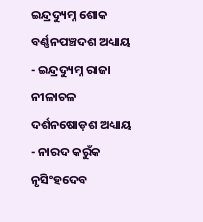ଇନ୍ଦ୍ରଦ୍ୟୁମ୍ନ ଶୋକ ବର୍ଣ୍ଣନପଞ୍ଚଦଶ ଅଧ୍ୟାୟ - ଇନ୍ଦ୍ରଦ୍ୟୁମ୍ନ ରାଜା ନୀଳାଚଳ ଦର୍ଶନଷୋଡ଼ଶ ଅଧ୍ୟାୟ - ନାରଦ କରୁଁକ ନୃସିଂହଦେବ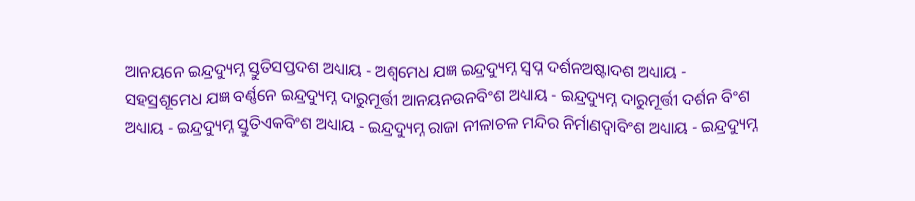ଆନୟନେ ଇନ୍ଦ୍ରଦ୍ୟୁମ୍ନ ସ୍ତୁତିସପ୍ତଦଶ ଅଧ୍ୟାୟ - ଅଶ୍ଵମେଧ ଯଜ୍ଞ ଇନ୍ଦ୍ରଦ୍ୟୁମ୍ନ ସ୍ଵପ୍ନ ଦର୍ଶନଅଷ୍ଟାଦଶ ଅଧ୍ୟାୟ - ସହସ୍ରଶୂମେଧ ଯଜ୍ଞ ବର୍ଣ୍ଣନେ ଇନ୍ଦ୍ରଦ୍ୟୁମ୍ନ ଦାରୁମୂର୍ତ୍ତୀ ଆନୟନଉନବିଂଶ ଅଧ୍ୟାୟ - ଇନ୍ଦ୍ରଦ୍ୟୁମ୍ନ ଦାରୁମୂର୍ତ୍ତୀ ଦର୍ଶନ ବିଂଶ ଅଧ୍ୟାୟ - ଇନ୍ଦ୍ରଦ୍ୟୁମ୍ନ ସ୍ତୁତିଏକବିଂଶ ଅଧ୍ୟାୟ - ଇନ୍ଦ୍ରଦ୍ୟୁମ୍ନ ରାଜା ନୀଳାଚଳ ମନ୍ଦିର ନିର୍ମାଣଦ୍ଵାବିଂଶ ଅଧ୍ୟାୟ - ଇନ୍ଦ୍ରଦ୍ୟୁମ୍ନ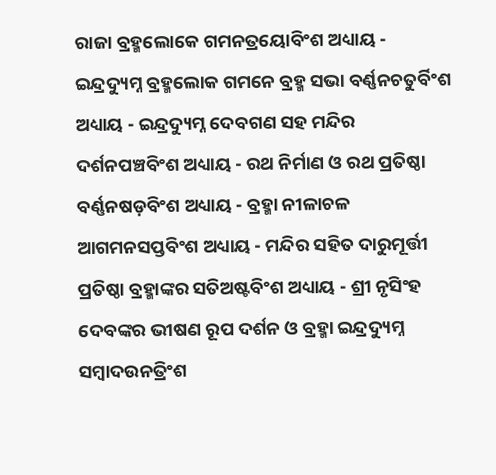ରାଜା ବ୍ରହ୍ମଲୋକେ ଗମନତ୍ରୟୋବିଂଶ ଅଧ୍ୟାୟ - ଇନ୍ଦ୍ରଦ୍ୟୁମ୍ନ ବ୍ରହ୍ମଲୋକ ଗମନେ ବ୍ରହ୍ମ ସଭା ବର୍ଣ୍ଣନଚତୁର୍ବିଂଶ ଅଧ୍ୟାୟ - ଇନ୍ଦ୍ରଦ୍ୟୁମ୍ନ ଦେବଗଣ ସହ ମନ୍ଦିର ଦର୍ଶନପଞ୍ଚବିଂଶ ଅଧ୍ୟାୟ - ରଥ ନିର୍ମାଣ ଓ ରଥ ପ୍ରତିଷ୍ଠା ବର୍ଣ୍ଣନଷଡ଼ବିଂଶ ଅଧ୍ୟାୟ - ବ୍ରହ୍ମା ନୀଳାଚଳ ଆଗମନସପ୍ତବିଂଶ ଅଧ୍ୟାୟ - ମନ୍ଦିର ସହିତ ଦାରୁମୂର୍ତ୍ତୀ ପ୍ରତିଷ୍ଠା ବ୍ରହ୍ମାଙ୍କର ସତିଅଷ୍ଟବିଂଶ ଅଧ୍ୟାୟ - ଶ୍ରୀ ନୃସିଂହ ଦେବଙ୍କର ଭୀଷଣ ରୂପ ଦର୍ଶନ ଓ ବ୍ରହ୍ମା ଇନ୍ଦ୍ରଦ୍ୟୁମ୍ନ ସମ୍ବାଦଉନତ୍ରିଂଶ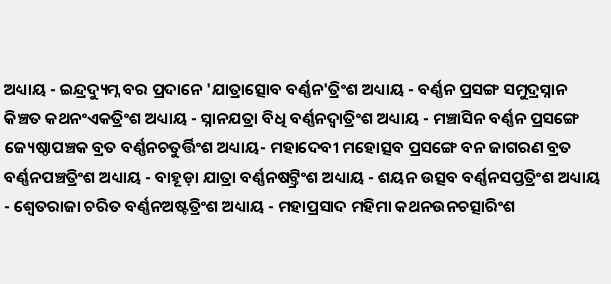ଅଧ୍ୟାୟ - ଇନ୍ଦ୍ରଦ୍ୟୁମ୍ନ ବର ପ୍ରଦାନେ 'ଯାତ୍ରାତ୍ସୋବ ବର୍ଣ୍ଣନ'ତ୍ରିଂଶ ଅଧ୍ୟାୟ - ବର୍ଣ୍ଣନ ପ୍ରସଙ୍ଗ ସମୁଦ୍ରସ୍ନାନ କିଞ୍ଚତ କଥନଂଏକତ୍ରିଂଶ ଅଧ୍ୟାୟ - ସ୍ନାନଯତ୍ରା ବିଧି ବର୍ଣ୍ଣନଦ୍ଵାତ୍ରିଂଶ ଅଧ୍ୟାୟ - ମଞ୍ଚାସିନ ବର୍ଣ୍ଣନ ପ୍ରସଙ୍ଗେ ଜ୍ୟେଷ୍ଠାପଞ୍ଚକ ବ୍ରତ ବର୍ଣ୍ଣନଚତୁର୍ତ୍ତିଂଶ ଅଧ୍ୟାୟ- ମହାଦେବୀ ମହୋତ୍ସବ ପ୍ରସଙ୍ଗେ ବନ ଜାଗରଣ ବ୍ରତ ବର୍ଣ୍ଣନପଞ୍ଚତ୍ରିଂଶ ଅଧ୍ୟାୟ - ବାହୂଡ଼ା ଯାତ୍ରା ବର୍ଣ୍ଣନଷଟ୍ତ୍ରିଂଶ ଅଧ୍ୟାୟ - ଶୟନ ଉତ୍ସବ ବର୍ଣ୍ଣନସପ୍ତତ୍ରିଂଶ ଅଧ୍ୟାୟ - ଶ୍ଵେତରାଜା ଚରିତ ବର୍ଣ୍ଣନଅଷ୍ଟତ୍ରିଂଶ ଅଧ୍ୟାୟ - ମହାପ୍ରସାଦ ମହିମା କଥନଉନଚତ୍ସାରିଂଶ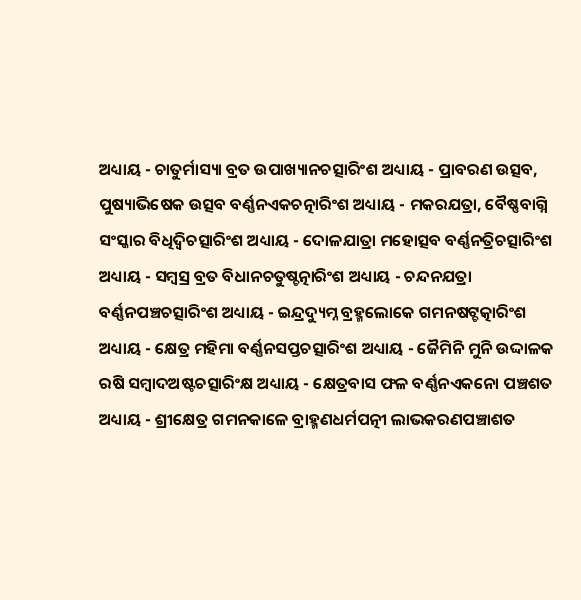ଅଧ୍ୟାୟ - ଚାତୁର୍ମାସ୍ୟା ବ୍ରତ ଉପାଖ୍ୟାନଚତ୍ସାରିଂଶ ଅଧ୍ୟାୟ - ପ୍ରାବରଣ ଉତ୍ସବ, ପୁଷ୍ୟାଭିଷେକ ଉତ୍ସବ ବର୍ଣ୍ଣନଏକଚତ୍ନାରିଂଶ ଅଧ୍ୟାୟ - ମକରଯତ୍ରା, ବୈଷ୍ଣବାଗ୍ନି ସଂସ୍କାର ବିଧିଦ୍ଵିଚତ୍ସାରିଂଶ ଅଧ୍ୟାୟ - ଦୋଳଯାତ୍ରା ମହୋତ୍ସବ ବର୍ଣ୍ଣନତ୍ରିଚତ୍ସାରିଂଶ ଅଧ୍ୟାୟ - ସମ୍ବସ୍ର ବ୍ରତ ବିଧାନଚତୁଷ୍ଚତ୍ନାରିଂଶ ଅଧ୍ୟାୟ - ଚନ୍ଦନଯତ୍ରା ବର୍ଣ୍ଣନପଞ୍ଚଚତ୍ସାରିଂଶ ଅଧ୍ୟାୟ - ଇନ୍ଦ୍ରଦ୍ୟୁମ୍ନ ବ୍ରହ୍ମଲୋକେ ଗମନଷଟ୍ଚତ୍କାରିଂଶ ଅଧ୍ୟାୟ - କ୍ଷେତ୍ର ମହିମା ବର୍ଣ୍ଣନସପ୍ତଚତ୍ସାରିଂଶ ଅଧ୍ୟାୟ - ଜୈମିନି ମୁନି ଉଦ୍ଦାଳକ ରଷି ସମ୍ବାଦଅଷ୍ଟଚତ୍ସାରିଂକ୍ଷ ଅଧ୍ୟାୟ - କ୍ଷେତ୍ରବାସ ଫଳ ବର୍ଣ୍ଣନଏକନୋ ପଞ୍ଚଶତ ଅଧ୍ୟାୟ - ଶ୍ରୀକ୍ଷେତ୍ର ଗମନକାଳେ ବ୍ରାହ୍ମଣଧର୍ମପତ୍ନୀ ଲାଭକରଣପଞ୍ଚାଶତ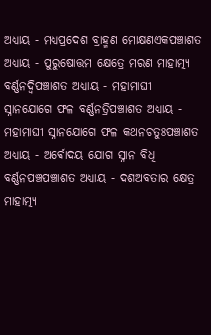ଅଧ୍ୟାୟ - ମଧ୍ୟପ୍ରଦେଶ ବ୍ରାହ୍ମଣ ମୋକ୍ଷଣଏକପଞ୍ଚାଶତ ଅଧ୍ୟାୟ - ପୁରୁଷୋତ୍ତମ କ୍ଷେତ୍ରେ ମରଣ ମାହାତ୍ମ୍ୟ ବର୍ଣ୍ଣନଦ୍ଵିପଞ୍ଚାଶତ ଅଧ୍ୟାୟ - ମହାମାଘୀ ସ୍ନାନଯୋଗେ ଫଳ ବର୍ଣ୍ଣନତ୍ରିପଞ୍ଚାଶତ ଅଧ୍ୟାୟ - ମହାମାଘୀ ସ୍ନାନଯୋଗେ ଫଳ କଥନଚତୁଃପଞ୍ଚାଶତ ଅଧ୍ୟାୟ - ଅର୍ଵୋଦୟ ଯୋଗ ସ୍ନାନ ବିଧି ବର୍ଣ୍ଣନପଞ୍ଚପଞ୍ଚାଶତ ଅଧ୍ୟାୟ - ଦଶଅବତାର କ୍ଷେତ୍ର ମାହାତ୍ମ୍ୟ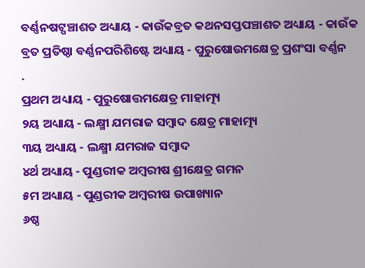ବର୍ଣ୍ଣନଷଟ୍ପଞ୍ଚାଶତ ଅଧ୍ୟାୟ - କାଉଁକବ୍ରତ କଥନସପ୍ତପଞ୍ଚାଶତ ଅଧ୍ୟାୟ - କାଉଁକ ବ୍ରତ ପ୍ରତିଷ୍ଠା ବର୍ଣ୍ଣନପରିଶିଷ୍ଟେ ଅଧ୍ୟାୟ - ପୁରୁଷୋଉମକ୍ଷେତ୍ର ପ୍ରଶଂସା ବର୍ଣ୍ଣନ
.
ପ୍ରଥମ ଅଧ୍ୟାୟ - ପୁରୁଷୋତ୍ତମକ୍ଷେତ୍ର ମାହାତ୍ମ୍ୟ
୨ୟ ଅଧ୍ୟାୟ - ଲକ୍ଷ୍ମୀ ଯମରାଜ ସମ୍ବାଦ କ୍ଷେତ୍ର ମାହାତ୍ମ୍ୟ
୩ୟ ଅଧ୍ୟାୟ - ଲକ୍ଷ୍ମୀ ଯମରାଜ ସମ୍ବାଦ
୪ର୍ଥ ଅଧ୍ୟାୟ - ପୁଣ୍ଡରୀକ ଅମ୍ବରୀଷ ଶ୍ରୀକ୍ଷେତ୍ର ଗମନ
୫ମ ଅଧ୍ୟାୟ - ପୁଣ୍ଡରୀକ ଅମ୍ବରୀଷ ଉପାଖ୍ୟାନ
୬ଷ୍ଠ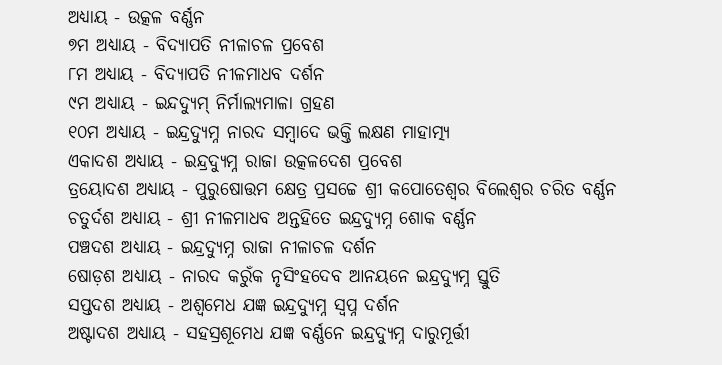ଅଧ୍ୟାୟ - ଉତ୍କଳ ବର୍ଣ୍ଣନ
୭ମ ଅଧ୍ୟାୟ - ବିଦ୍ୟାପତି ନୀଳାଚଳ ପ୍ରବେଶ
୮ମ ଅଧ୍ୟାୟ - ବିଦ୍ୟାପତି ନୀଳମାଧବ ଦର୍ଶନ
୯ମ ଅଧ୍ୟାୟ - ଇନ୍ଦଦ୍ୟୁମ୍ ନିର୍ମାଲ୍ୟମାଳା ଗ୍ରହଣ
୧୦ମ ଅଧ୍ୟାୟ - ଇନ୍ଦ୍ରଦ୍ୟୁମ୍ନ ନାରଦ ସମ୍ବାଦେ ଭକ୍ତି ଲକ୍ଷଣ ମାହାତ୍ମ୍ୟ
ଏକାଦଶ ଅଧ୍ୟାୟ - ଇନ୍ଦ୍ରଦ୍ୟୁମ୍ନ ରାଜା ଉତ୍କଳଦେଶ ପ୍ରବେଶ
ତ୍ରୟୋଦଶ ଅଧ୍ୟାୟ - ପୁରୁଷୋତ୍ତମ କ୍ଷେତ୍ର ପ୍ରସଚ୍ଚେ ଶ୍ରୀ କପୋତେଶ୍ଵର ବିଲେଶ୍ଵର ଚରିତ ବର୍ଣ୍ଣନ
ଚତୁର୍ଦଶ ଅଧ୍ୟାୟ - ଶ୍ରୀ ନୀଳମାଧବ ଅନ୍ତହିତେ ଇନ୍ଦ୍ରଦ୍ୟୁମ୍ନ ଶୋକ ବର୍ଣ୍ଣନ
ପଞ୍ଚଦଶ ଅଧ୍ୟାୟ - ଇନ୍ଦ୍ରଦ୍ୟୁମ୍ନ ରାଜା ନୀଳାଚଳ ଦର୍ଶନ
ଷୋଡ଼ଶ ଅଧ୍ୟାୟ - ନାରଦ କରୁଁକ ନୃସିଂହଦେବ ଆନୟନେ ଇନ୍ଦ୍ରଦ୍ୟୁମ୍ନ ସ୍ତୁତି
ସପ୍ତଦଶ ଅଧ୍ୟାୟ - ଅଶ୍ଵମେଧ ଯଜ୍ଞ ଇନ୍ଦ୍ରଦ୍ୟୁମ୍ନ ସ୍ଵପ୍ନ ଦର୍ଶନ
ଅଷ୍ଟାଦଶ ଅଧ୍ୟାୟ - ସହସ୍ରଶୂମେଧ ଯଜ୍ଞ ବର୍ଣ୍ଣନେ ଇନ୍ଦ୍ରଦ୍ୟୁମ୍ନ ଦାରୁମୂର୍ତ୍ତୀ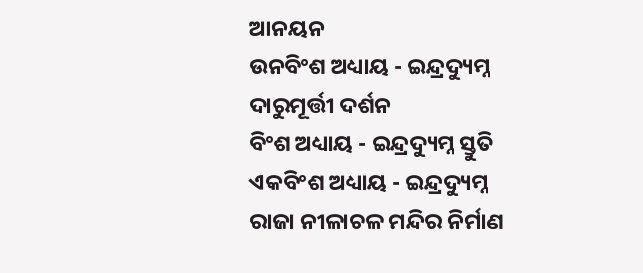ଆନୟନ
ଉନବିଂଶ ଅଧ୍ୟାୟ - ଇନ୍ଦ୍ରଦ୍ୟୁମ୍ନ ଦାରୁମୂର୍ତ୍ତୀ ଦର୍ଶନ
ବିଂଶ ଅଧ୍ୟାୟ - ଇନ୍ଦ୍ରଦ୍ୟୁମ୍ନ ସ୍ତୁତି
ଏକବିଂଶ ଅଧ୍ୟାୟ - ଇନ୍ଦ୍ରଦ୍ୟୁମ୍ନ ରାଜା ନୀଳାଚଳ ମନ୍ଦିର ନିର୍ମାଣ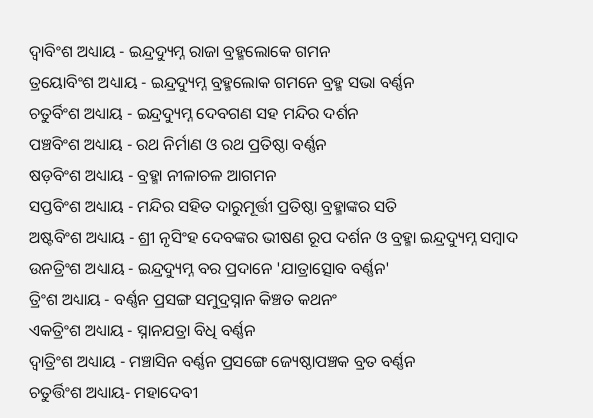ଦ୍ଵାବିଂଶ ଅଧ୍ୟାୟ - ଇନ୍ଦ୍ରଦ୍ୟୁମ୍ନ ରାଜା ବ୍ରହ୍ମଲୋକେ ଗମନ
ତ୍ରୟୋବିଂଶ ଅଧ୍ୟାୟ - ଇନ୍ଦ୍ରଦ୍ୟୁମ୍ନ ବ୍ରହ୍ମଲୋକ ଗମନେ ବ୍ରହ୍ମ ସଭା ବର୍ଣ୍ଣନ
ଚତୁର୍ବିଂଶ ଅଧ୍ୟାୟ - ଇନ୍ଦ୍ରଦ୍ୟୁମ୍ନ ଦେବଗଣ ସହ ମନ୍ଦିର ଦର୍ଶନ
ପଞ୍ଚବିଂଶ ଅଧ୍ୟାୟ - ରଥ ନିର୍ମାଣ ଓ ରଥ ପ୍ରତିଷ୍ଠା ବର୍ଣ୍ଣନ
ଷଡ଼ବିଂଶ ଅଧ୍ୟାୟ - ବ୍ରହ୍ମା ନୀଳାଚଳ ଆଗମନ
ସପ୍ତବିଂଶ ଅଧ୍ୟାୟ - ମନ୍ଦିର ସହିତ ଦାରୁମୂର୍ତ୍ତୀ ପ୍ରତିଷ୍ଠା ବ୍ରହ୍ମାଙ୍କର ସତି
ଅଷ୍ଟବିଂଶ ଅଧ୍ୟାୟ - ଶ୍ରୀ ନୃସିଂହ ଦେବଙ୍କର ଭୀଷଣ ରୂପ ଦର୍ଶନ ଓ ବ୍ରହ୍ମା ଇନ୍ଦ୍ରଦ୍ୟୁମ୍ନ ସମ୍ବାଦ
ଉନତ୍ରିଂଶ ଅଧ୍ୟାୟ - ଇନ୍ଦ୍ରଦ୍ୟୁମ୍ନ ବର ପ୍ରଦାନେ 'ଯାତ୍ରାତ୍ସୋବ ବର୍ଣ୍ଣନ'
ତ୍ରିଂଶ ଅଧ୍ୟାୟ - ବର୍ଣ୍ଣନ ପ୍ରସଙ୍ଗ ସମୁଦ୍ରସ୍ନାନ କିଞ୍ଚତ କଥନଂ
ଏକତ୍ରିଂଶ ଅଧ୍ୟାୟ - ସ୍ନାନଯତ୍ରା ବିଧି ବର୍ଣ୍ଣନ
ଦ୍ଵାତ୍ରିଂଶ ଅଧ୍ୟାୟ - ମଞ୍ଚାସିନ ବର୍ଣ୍ଣନ ପ୍ରସଙ୍ଗେ ଜ୍ୟେଷ୍ଠାପଞ୍ଚକ ବ୍ରତ ବର୍ଣ୍ଣନ
ଚତୁର୍ତ୍ତିଂଶ ଅଧ୍ୟାୟ- ମହାଦେବୀ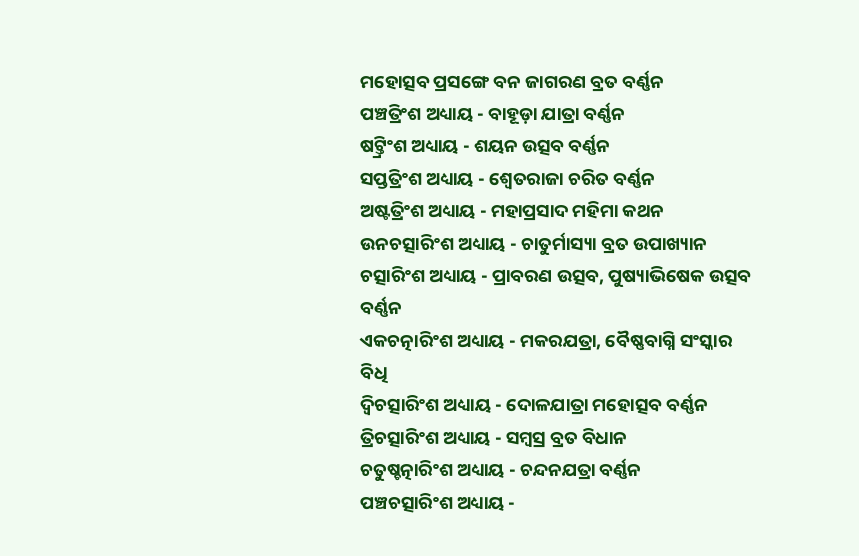ମହୋତ୍ସବ ପ୍ରସଙ୍ଗେ ବନ ଜାଗରଣ ବ୍ରତ ବର୍ଣ୍ଣନ
ପଞ୍ଚତ୍ରିଂଶ ଅଧ୍ୟାୟ - ବାହୂଡ଼ା ଯାତ୍ରା ବର୍ଣ୍ଣନ
ଷଟ୍ତ୍ରିଂଶ ଅଧ୍ୟାୟ - ଶୟନ ଉତ୍ସବ ବର୍ଣ୍ଣନ
ସପ୍ତତ୍ରିଂଶ ଅଧ୍ୟାୟ - ଶ୍ଵେତରାଜା ଚରିତ ବର୍ଣ୍ଣନ
ଅଷ୍ଟତ୍ରିଂଶ ଅଧ୍ୟାୟ - ମହାପ୍ରସାଦ ମହିମା କଥନ
ଉନଚତ୍ସାରିଂଶ ଅଧ୍ୟାୟ - ଚାତୁର୍ମାସ୍ୟା ବ୍ରତ ଉପାଖ୍ୟାନ
ଚତ୍ସାରିଂଶ ଅଧ୍ୟାୟ - ପ୍ରାବରଣ ଉତ୍ସବ, ପୁଷ୍ୟାଭିଷେକ ଉତ୍ସବ ବର୍ଣ୍ଣନ
ଏକଚତ୍ନାରିଂଶ ଅଧ୍ୟାୟ - ମକରଯତ୍ରା, ବୈଷ୍ଣବାଗ୍ନି ସଂସ୍କାର ବିଧି
ଦ୍ଵିଚତ୍ସାରିଂଶ ଅଧ୍ୟାୟ - ଦୋଳଯାତ୍ରା ମହୋତ୍ସବ ବର୍ଣ୍ଣନ
ତ୍ରିଚତ୍ସାରିଂଶ ଅଧ୍ୟାୟ - ସମ୍ବସ୍ର ବ୍ରତ ବିଧାନ
ଚତୁଷ୍ଚତ୍ନାରିଂଶ ଅଧ୍ୟାୟ - ଚନ୍ଦନଯତ୍ରା ବର୍ଣ୍ଣନ
ପଞ୍ଚଚତ୍ସାରିଂଶ ଅଧ୍ୟାୟ -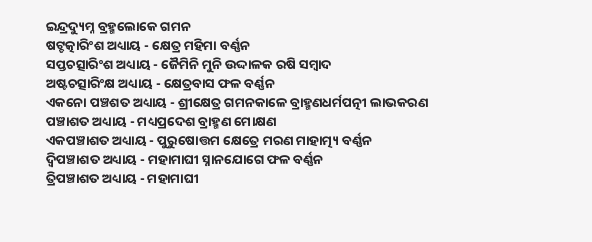ଇନ୍ଦ୍ରଦ୍ୟୁମ୍ନ ବ୍ରହ୍ମଲୋକେ ଗମନ
ଷଟ୍ଚତ୍କାରିଂଶ ଅଧ୍ୟାୟ - କ୍ଷେତ୍ର ମହିମା ବର୍ଣ୍ଣନ
ସପ୍ତଚତ୍ସାରିଂଶ ଅଧ୍ୟାୟ - ଜୈମିନି ମୁନି ଉଦ୍ଦାଳକ ରଷି ସମ୍ବାଦ
ଅଷ୍ଟଚତ୍ସାରିଂକ୍ଷ ଅଧ୍ୟାୟ - କ୍ଷେତ୍ରବାସ ଫଳ ବର୍ଣ୍ଣନ
ଏକନୋ ପଞ୍ଚଶତ ଅଧ୍ୟାୟ - ଶ୍ରୀକ୍ଷେତ୍ର ଗମନକାଳେ ବ୍ରାହ୍ମଣଧର୍ମପତ୍ନୀ ଲାଭକରଣ
ପଞ୍ଚାଶତ ଅଧ୍ୟାୟ - ମଧ୍ୟପ୍ରଦେଶ ବ୍ରାହ୍ମଣ ମୋକ୍ଷଣ
ଏକପଞ୍ଚାଶତ ଅଧ୍ୟାୟ - ପୁରୁଷୋତ୍ତମ କ୍ଷେତ୍ରେ ମରଣ ମାହାତ୍ମ୍ୟ ବର୍ଣ୍ଣନ
ଦ୍ଵିପଞ୍ଚାଶତ ଅଧ୍ୟାୟ - ମହାମାଘୀ ସ୍ନାନଯୋଗେ ଫଳ ବର୍ଣ୍ଣନ
ତ୍ରିପଞ୍ଚାଶତ ଅଧ୍ୟାୟ - ମହାମାଘୀ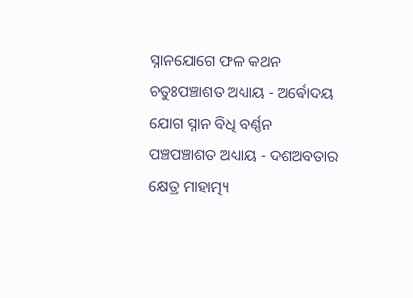ସ୍ନାନଯୋଗେ ଫଳ କଥନ
ଚତୁଃପଞ୍ଚାଶତ ଅଧ୍ୟାୟ - ଅର୍ଵୋଦୟ ଯୋଗ ସ୍ନାନ ବିଧି ବର୍ଣ୍ଣନ
ପଞ୍ଚପଞ୍ଚାଶତ ଅଧ୍ୟାୟ - ଦଶଅବତାର କ୍ଷେତ୍ର ମାହାତ୍ମ୍ୟ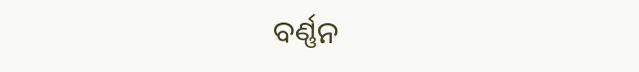ବର୍ଣ୍ଣନ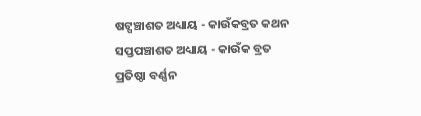ଷଟ୍ପଞ୍ଚାଶତ ଅଧ୍ୟାୟ - କାଉଁକବ୍ରତ କଥନ
ସପ୍ତପଞ୍ଚାଶତ ଅଧ୍ୟାୟ - କାଉଁକ ବ୍ରତ ପ୍ରତିଷ୍ଠା ବର୍ଣ୍ଣନ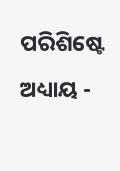ପରିଶିଷ୍ଟେ ଅଧ୍ୟାୟ -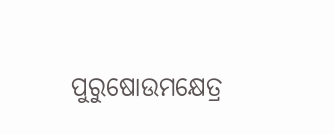ପୁରୁଷୋଉମକ୍ଷେତ୍ର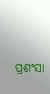ପ୍ରଶଂସା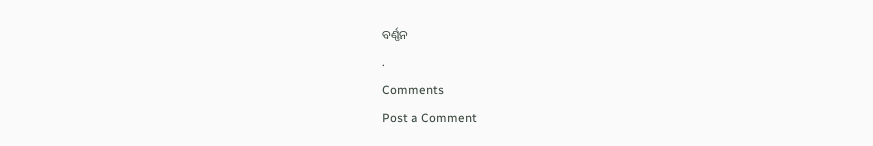ବର୍ଣ୍ଣନ
.
Comments
Post a Comment